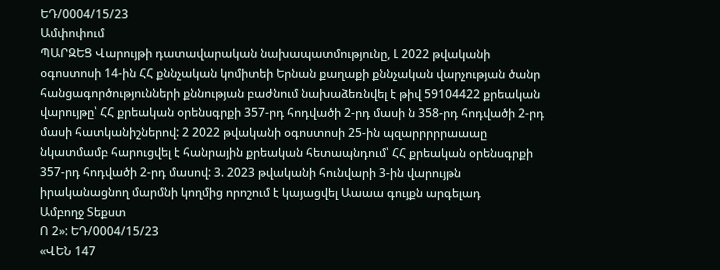ԵԴ/0004/15/23
Ամփոփում
ՊԱՐԶԵՑ Վարույթի դատավարական նախապատմությունը, Լ 2022 թվականի օգոստոսի 14-ին ՀՀ քննչական կոմիտեի Երնան քաղաքի քննչական վարչության ծանր հանցագործությունների քննության բաժնում նախաձեռնվել է թիվ 59104422 քրեական վարույթը՝ ՀՀ քրեական օրենսգրքի 357-րդ հոդվածի 2-րդ մասի ն 358-րդ հոդվածի 2-րդ մասի հատկանիշներով: 2 2022 թվականի օգոստոսի 25-ին պզարրրրրաաաը նկատմամբ հարուցվել է հանրային քրեական հետապնդում՝ ՀՀ քրեական օրենսգրքի 357-րդ հոդվածի 2-րդ մասով: 3. 2023 թվականի հունվարի 3-ին վարույթն իրականացնող մարմնի կողմից որոշում է կայացվել Աաաա գույքն արգելադ
Ամբողջ Տեքստ
Ո 2»: ԵԴ/0004/15/23
«ՎԵՆ 147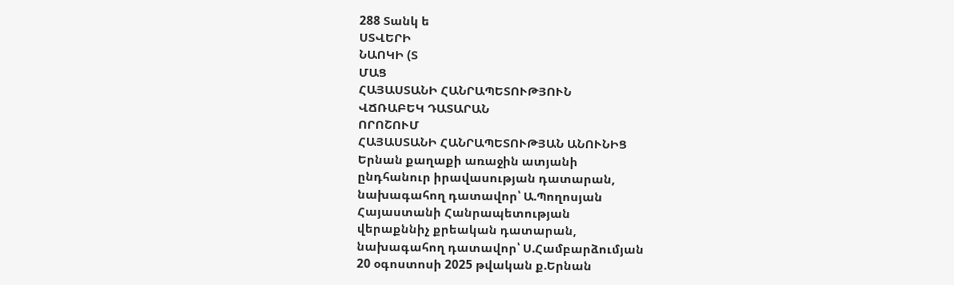288 Տանկ ե
ՍՏՎԵՐԻ
ՆԱՈԿԻ (Տ
ՄԱՑ
ՀԱՅԱՍՏԱՆԻ ՀԱՆՐԱՊԵՏՈՒԹՅՈՒՆ
ՎՃՌԱԲԵԿ ԴԱՏԱՐԱՆ
ՈՐՈՇՈՒՄ
ՀԱՅԱՍՏԱՆԻ ՀԱՆՐԱՊԵՏՈՒԹՅԱՆ ԱՆՈՒՆԻՑ
Երնան քաղաքի առաջին ատյանի
ընդհանուր իրավասության դատարան,
նախագահող դատավոր՝ Ա.Պողոսյան
Հայաստանի Հանրապետության
վերաքննիչ քրեական դատարան,
նախագահող դատավոր՝ Ս.Համբարձումյան
20 օգոստոսի 2025 թվական ք.Երնան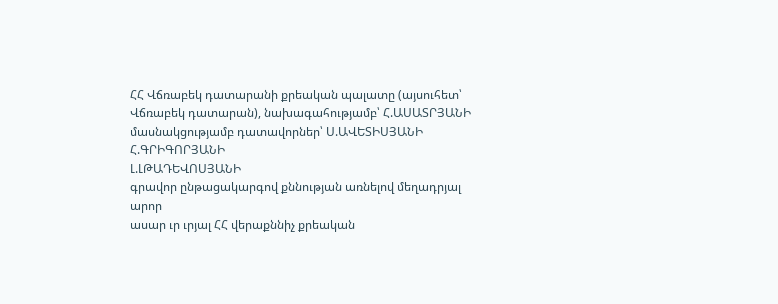ՀՀ Վճռաբեկ դատարանի քրեական պալատը (այսուհետ՝ Վճռաբեկ դատարան), նախագահությամբ՝ Հ.ԱՍԱՏՐՅԱՆԻ
մասնակցությամբ դատավորներ՝ Ս.ԱՎԵՏԻՍՅԱՆԻ
Հ.ԳՐԻԳՈՐՅԱՆԻ
Լ.ԼԹԱԴԵՎՈՍՅԱՆԻ
գրավոր ընթացակարգով քննության առնելով մեղադրյալ արոր
ասար ւր ւրյալ ՀՀ վերաքննիչ քրեական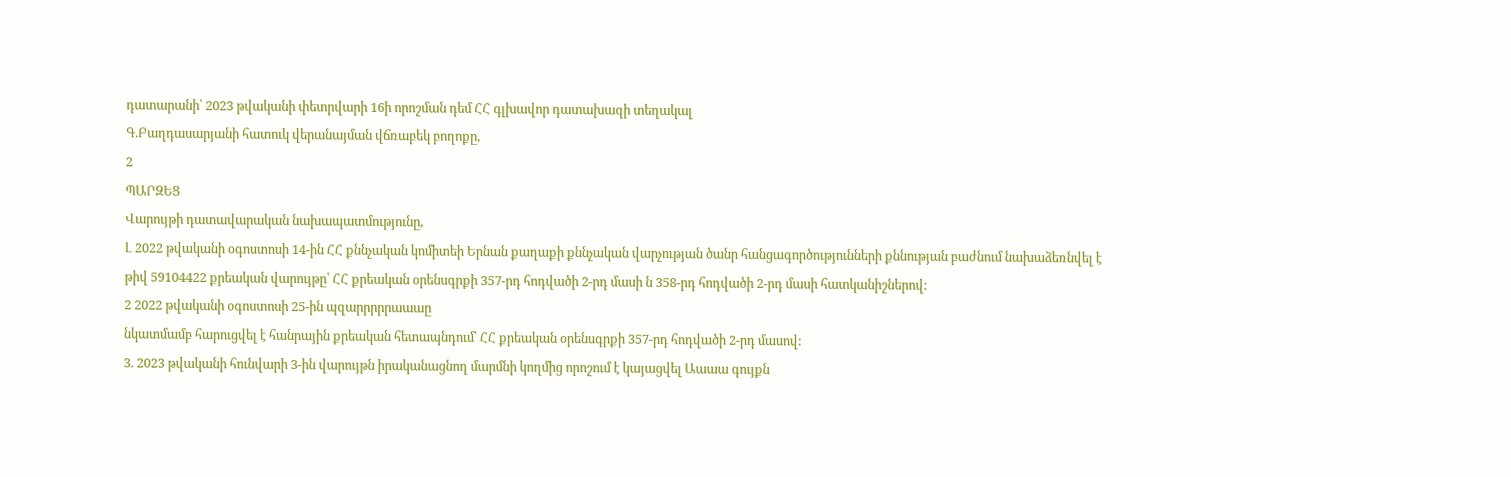դատարանի՝ 2023 թվականի փետրվարի 16ի որոշման դեմ ՀՀ գլխավոր դատախազի տեղակալ
Գ.Բաղդասարյանի հատուկ վերանայման վճռաբեկ բողոքը,
2
ՊԱՐԶԵՑ
Վարույթի դատավարական նախապատմությունը,
Լ 2022 թվականի օգոստոսի 14-ին ՀՀ քննչական կոմիտեի Երնան քաղաքի քննչական վարչության ծանր հանցագործությունների քննության բաժնում նախաձեռնվել է թիվ 59104422 քրեական վարույթը՝ ՀՀ քրեական օրենսգրքի 357-րդ հոդվածի 2-րդ մասի ն 358-րդ հոդվածի 2-րդ մասի հատկանիշներով:
2 2022 թվականի օգոստոսի 25-ին պզարրրրրաաաը
նկատմամբ հարուցվել է հանրային քրեական հետապնդում՝ ՀՀ քրեական օրենսգրքի 357-րդ հոդվածի 2-րդ մասով:
3. 2023 թվականի հունվարի 3-ին վարույթն իրականացնող մարմնի կողմից որոշում է կայացվել Աաաա գույքն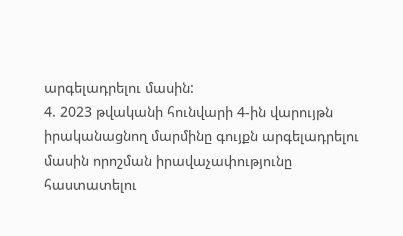արգելադրելու մասին:
4. 2023 թվականի հունվարի 4-ին վարույթն իրականացնող մարմինը գույքն արգելադրելու մասին որոշման իրավաչափությունը հաստատելու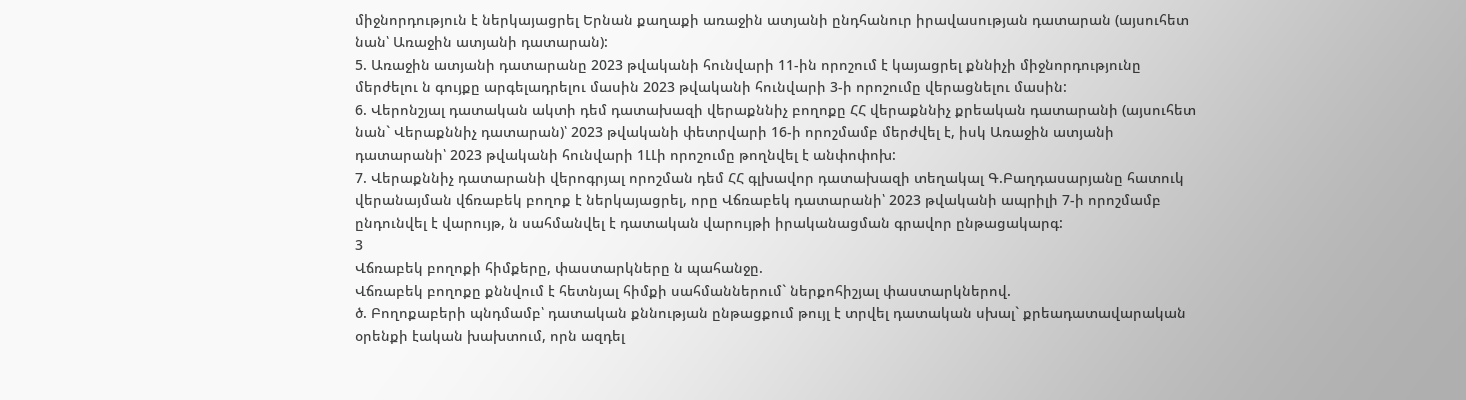միջնորդություն է ներկայացրել Երնան քաղաքի առաջին ատյանի ընդհանուր իրավասության դատարան (այսուհետ նան՝ Առաջին ատյանի դատարան):
5. Առաջին ատյանի դատարանը 2023 թվականի հունվարի 11-ին որոշում է կայացրել քննիչի միջնորդությունը մերժելու ն գույքը արգելադրելու մասին 2023 թվականի հունվարի 3-ի որոշումը վերացնելու մասին:
6. Վերոնշյալ դատական ակտի դեմ դատախազի վերաքննիչ բողոքը ՀՀ վերաքննիչ քրեական դատարանի (այսուհետ նան` Վերաքննիչ դատարան)՝ 2023 թվականի փետրվարի 16-ի որոշմամբ մերժվել է, իսկ Առաջին ատյանի դատարանի՝ 2023 թվականի հունվարի 1ԼԼի որոշումը թողնվել է անփոփոխ:
7. Վերաքննիչ դատարանի վերոգրյալ որոշման դեմ ՀՀ գլխավոր դատախազի տեղակալ Գ.Բաղդասարյանը հատուկ վերանայման վճռաբեկ բողոք է ներկայացրել, որը Վճռաբեկ դատարանի՝ 2023 թվականի ապրիլի 7-ի որոշմամբ ընդունվել է վարույթ, ն սահմանվել է դատական վարույթի իրականացման գրավոր ընթացակարգ:
3
Վճռաբեկ բողոքի հիմքերը, փաստարկները ն պահանջը.
Վճռաբեկ բողոքը քննվում է հետնյալ հիմքի սահմաններում` ներքոհիշյալ փաստարկներով.
ծ. Բողոքաբերի պնդմամբ՝ դատական քննության ընթացքում թույլ է տրվել դատական սխալ` քրեադատավարական օրենքի էական խախտում, որն ազդել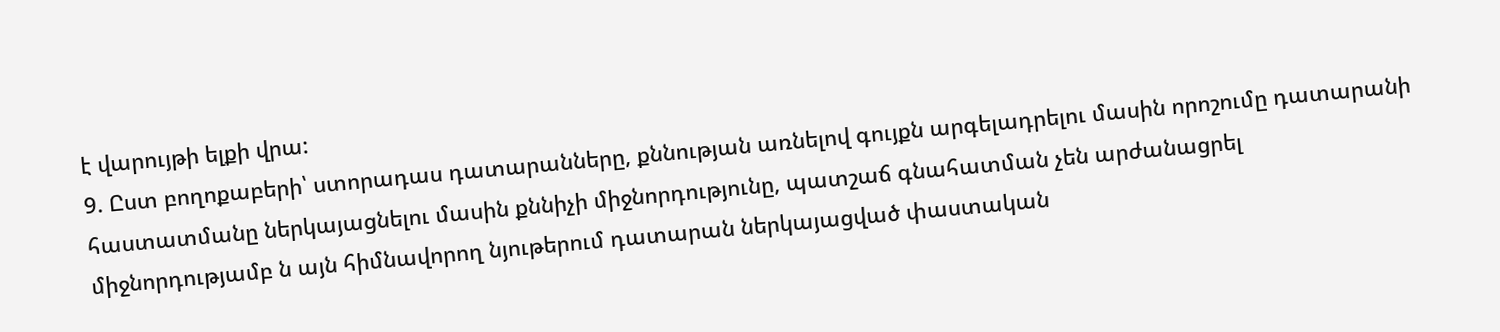է վարույթի ելքի վրա:
9. Ըստ բողոքաբերի՝ ստորադաս դատարանները, քննության առնելով գույքն արգելադրելու մասին որոշումը դատարանի հաստատմանը ներկայացնելու մասին քննիչի միջնորդությունը, պատշաճ գնահատման չեն արժանացրել միջնորդությամբ ն այն հիմնավորող նյութերում դատարան ներկայացված փաստական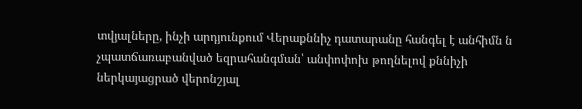տվյալները, ինչի արդյունքում Վերաքննիչ դատարանը հանգել է անհիմն ն չպատճառաբանված եզրահանգման՝ անփոփոխ թողնելով քննիչի ներկայացրած վերոնշյալ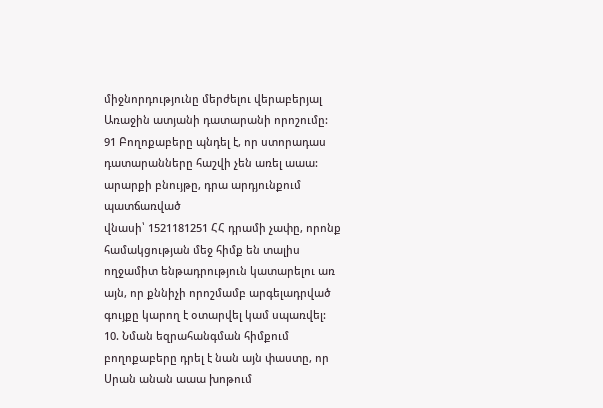միջնորդությունը մերժելու վերաբերյալ Առաջին ատյանի դատարանի որոշումը:
91 Բողոքաբերը պնդել է, որ ստորադաս դատարանները հաշվի չեն առել աաա: արարքի բնույթը, դրա արդյունքում պատճառված
վնասի՝ 1521181251 ՀՀ դրամի չափը, որոնք համակցության մեջ հիմք են տալիս ողջամիտ ենթադրություն կատարելու առ այն, որ քննիչի որոշմամբ արգելադրված գույքը կարող է օտարվել կամ սպառվել:
10. Նման եզրահանգման հիմքում բողոքաբերը դրել է նան այն փաստը, որ Սրան անան աաա խոթում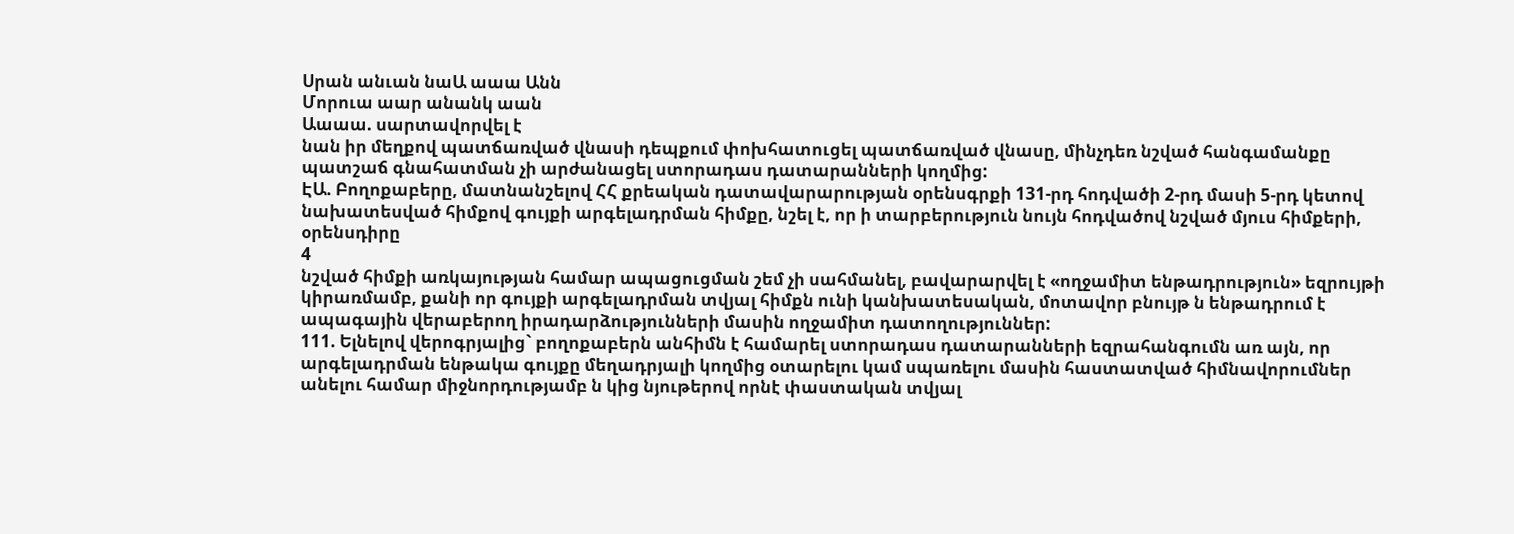Սրան անւան նաԱ աաա Անն
Մորուա աար անանկ աան
Աաաա. սարտավորվել է
նան իր մեղքով պատճառված վնասի դեպքում փոխհատուցել պատճառված վնասը, մինչդեռ նշված հանգամանքը պատշաճ գնահատման չի արժանացել ստորադաս դատարանների կողմից:
ԷԱ. Բողոքաբերը, մատնանշելով ՀՀ քրեական դատավարարության օրենսգրքի 131-րդ հոդվածի 2-րդ մասի 5-րդ կետով նախատեսված հիմքով գույքի արգելադրման հիմքը, նշել է, որ ի տարբերություն նույն հոդվածով նշված մյուս հիմքերի, օրենսդիրը
4
նշված հիմքի առկայության համար ապացուցման շեմ չի սահմանել, բավարարվել է «ողջամիտ ենթադրություն» եզրույթի կիրառմամբ, քանի որ գույքի արգելադրման տվյալ հիմքն ունի կանխատեսական, մոտավոր բնույթ ն ենթադրում է ապագային վերաբերող իրադարձությունների մասին ողջամիտ դատողություններ:
111. Ելնելով վերոգրյալից` բողոքաբերն անհիմն է համարել ստորադաս դատարանների եզրահանգումն առ այն, որ արգելադրման ենթակա գույքը մեղադրյալի կողմից օտարելու կամ սպառելու մասին հաստատված հիմնավորումներ անելու համար միջնորդությամբ ն կից նյութերով որնէ փաստական տվյալ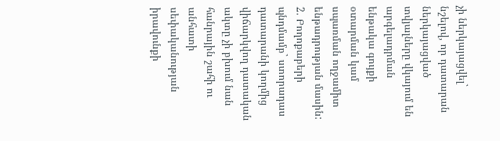չի ներկայացվել` նշելով, որ դատարան ներկայացված տվյալները վկայում են արգելադրման ենթակա գույքի օտարման կամ սպառման ողջամիտ ենթադրության մասին:
2. Բողոքաբերի պնդմամբ` ստորադաս դատարանի կողմից վիճարկվող դատական ակտը չի բխում նան հանրային շահի ու անհատի սեփականության իրավունքի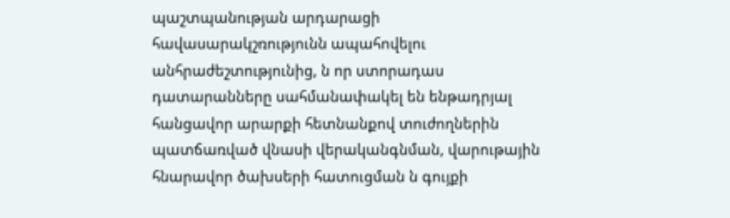պաշտպանության արդարացի հավասարակշռությունն ապահովելու անհրաժեշտությունից, ն որ ստորադաս դատարանները սահմանափակել են ենթադրյալ հանցավոր արարքի հետնանքով տուժողներին պատճառված վնասի վերականգնման, վարութային հնարավոր ծախսերի հատուցման ն գույքի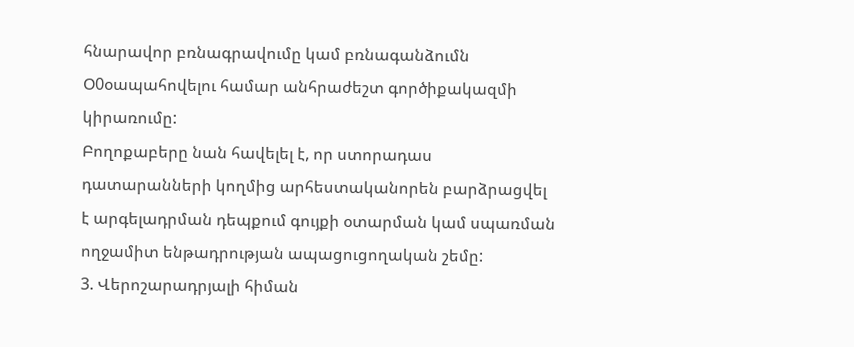հնարավոր բռնագրավումը կամ բռնագանձումն Օ0օապահովելու համար անհրաժեշտ գործիքակազմի կիրառումը:
Բողոքաբերը նան հավելել է, որ ստորադաս դատարանների կողմից արհեստականորեն բարձրացվել է արգելադրման դեպքում գույքի օտարման կամ սպառման ողջամիտ ենթադրության ապացուցողական շեմը:
3. Վերոշարադրյալի հիման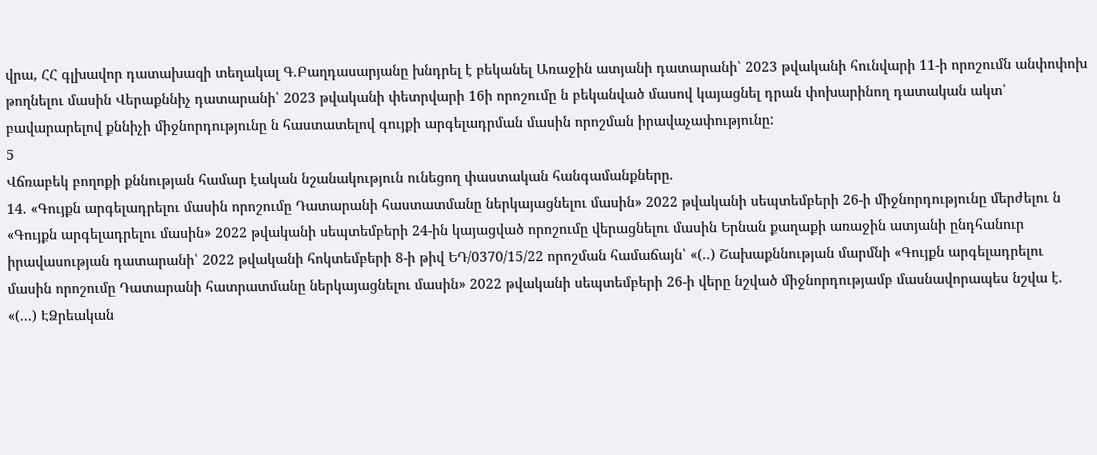վրա, ՀՀ գլխավոր դատախազի տեղակալ Գ.Բաղդասարյանը խնդրել է բեկանել Առաջին ատյանի դատարանի՝ 2023 թվականի հունվարի 11-ի որոշումն անփոփոխ թողնելու մասին Վերաքննիչ դատարանի՝ 2023 թվականի փետրվարի 16ի որոշումը ն բեկանված մասով կայացնել դրան փոխարինող դատական ակտ՝ բավարարելով քննիչի միջնորդությունը ն հաստատելով գույքի արգելադրման մասին որոշման իրավաչափությունը:
5
Վճռաբեկ բողոքի քննության համար էական նշանակություն ունեցող փաստական հանգամանքները.
14. «Գույքն արգելադրելու մասին որոշումը Դատարանի հաստատմանը ներկայացնելու մասին» 2022 թվականի սեպտեմբերի 26-ի միջնորդությունը մերժելու ն «Գույքն արգելադրելու մասին» 2022 թվականի սեպտեմբերի 24-ին կայացված որոշումը վերացնելու մասին Երնան քաղաքի առաջին ատյանի ընդհանուր իրավասության դատարանի՝ 2022 թվականի հոկտեմբերի 8-ի թիվ ԵԴ/0370/15/22 որոշման համաճայն՝ «(..) Շախաքննության մարմնի «Գույքն արգելադրելու մասին որոշումը Դատարանի հատրատմանը ներկայացնելու մասին» 2022 թվականի սեպտեմբերի 26-ի վերը նշված միջնորդությամբ մասնավորապես նշվա է. «(...) ԷՁրեական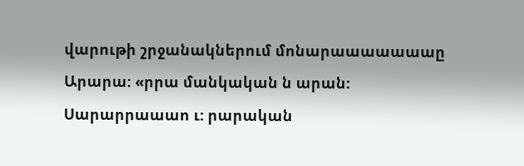վարութի շրջանակներում մոնարաաաաաաաը
Արարա: «րրա մանկական ն արան:
Սարարրաաաո ւ: րարական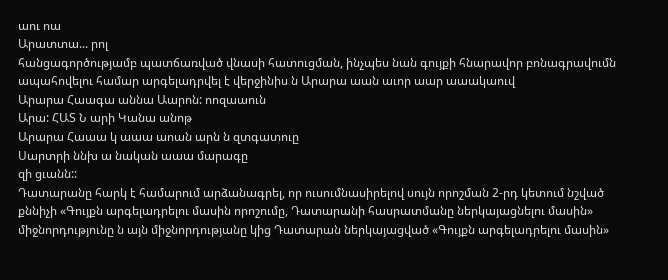աու ոա
Արատտա... րոլ
հանցագործությամբ պատճառված վնասի հատուցման, ինչպես նան գույքի հնարավոր բոնագրավումն ապահովելու համար արգելադրվել է վերջինիս ն Արարա աան աւոր աար աաակաուվ
Արարա Հաագա աննա Աարոն: ոոզաաուն
Արա: ՀԱՏ Ն արի Կանա անոթ
Արարա Հաաա կ աաա աոան արն ն զտգատուը
Սարտրի ննխ ա նական աաա մարագը
զի ցւանն::
Դատարանը հարկ է համարում արձանագրել, որ ուսումնասիրելով սույն որոշման 2-րդ կետում նշված քննիչի «Գույքն արգելադրելու մասին որոշումը, Դատարանի հասրատմանը ներկայացնելու մասին» միջնորդությունը ն այն միջնորդությանը կից Դատարան ներկայացված «Գույքն արգելադրելու մասին»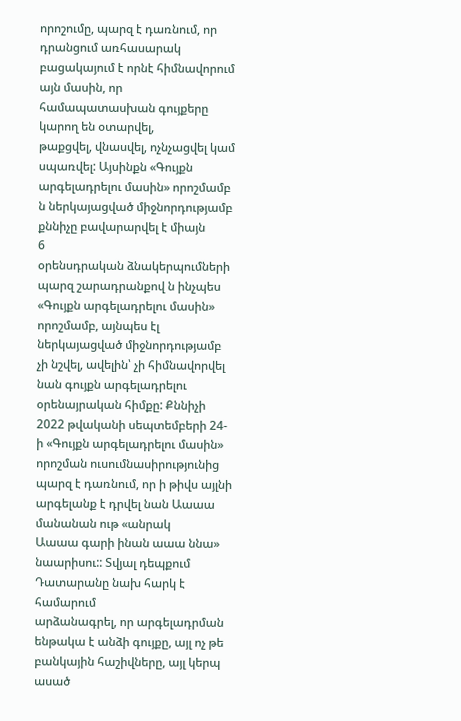որոշումը, պարզ է դառնում, որ դրանցում առհասարակ բացակայում է որնէ հիմնավորում այն մասին, որ համապատասխան գույքերը կարող են օտարվել,
թաքցվել, վնասվել, ոչնչացվել կամ սպառվել: Այսինքն «Գույքն արգելադրելու մասին» որոշմամբ ն ներկայացված միջնորդությամբ քննիչը բավարարվել է միայն
6
օրենսդրական ձնակերպումների պարզ շարադրանքով ն ինչպես «Գույքն արգելադրելու մասին» որոշմամբ, այնպես էլ ներկայացված միջնորդությամբ չի նշվել, ավելին՝ չի հիմնավորվել նան գույքն արգելադրելու օրենայրական հիմքը: Քննիչի 2022 թվականի սեպտեմբերի 24-ի «Գույքն արգելադրելու մասին» որոշման ուսումնասիրությունից պարզ է դառնում, որ ի թիվս այլնի արգելանք է դրվել նան Աաաա մանանան ութ «անրակ
Աաաա գարի ինան աաա ննա»
նաարիսու:: Տվյալ դեպքում Դատարանը նախ հարկ է համարում
արձանագրել, որ արգելադրման ենթակա է անձի գույքը, այլ ոչ թե բանկային հաշիվները, այլ կերպ ասած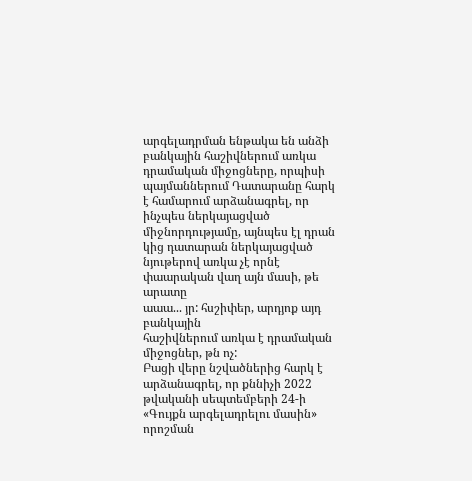արգելադրման ենթակա են անձի բանկային հաշիվներում առկա դրամական միջոցները, որպիսի պայմաններում Դատարանը հարկ է համարում արձանագրել, որ ինչպես ներկայացված միջնորդությամը, այնպես էլ դրան կից դատարան ներկայացված նյութերով առկա չէ որնէ փաարական վաղ այն մասի, թե արատը
աաա... յր: հսշիփեր, արդյոք այդ բանկային
հաշիվներում առկա է դրամական միջոցներ, թն ոչ:
Բացի վերը նշվածներից հարկ է արձանագրել, որ քննիչի 2022 թվականի սեպտեմբերի 24-ի «Գույքն արգելադրելու մասին» որոշման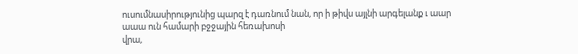ուսումնասիրությունից պարզ է դառնում նան, որ ի թիվս այլնի արգելանք ւ աար
աաա ուն համարի բջջային հեռախոսի
վրա,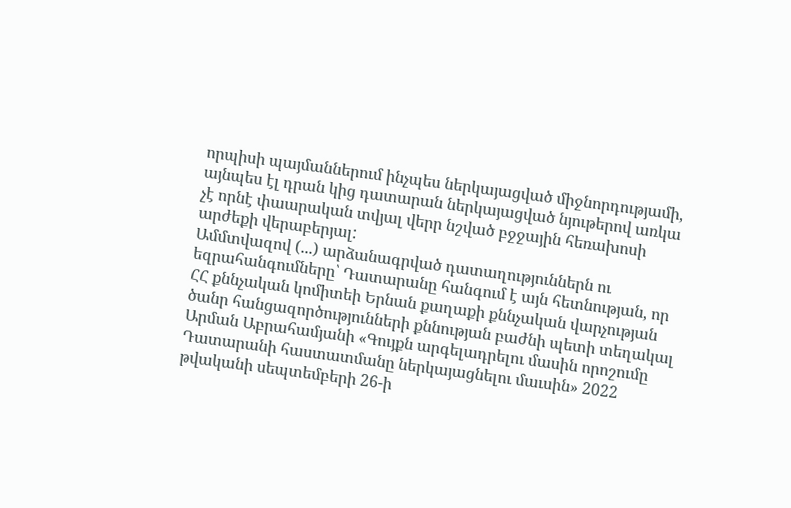որպիսի պայմաններում ինչպես ներկայացված միջնորդությամի, այնպես էլ դրան կից դատարան ներկայացված նյութերով առկա չէ որնէ փաարական տվյալ վերր նշված բջջային հեռախոսի արժեքի վերաբերյալ:
Ամմտվազով (...) արձանագրված դատաղություններն ու եզրահանգումները՝ Դատարանը հանգում է այն հետնության, որ ՀՀ քննչական կոմիտեի Երնան քաղաքի քննչական վարչության ծանր հանցազործությունների քննության բաժնի պետի տեղակալ Արման Աբրահամյանի «Գույքն արգելադրելու մասին որոշումը Դատարանի հաստատմանը ներկայացնելու մաւսին» 2022 թվականի սեպտեմբերի 26-ի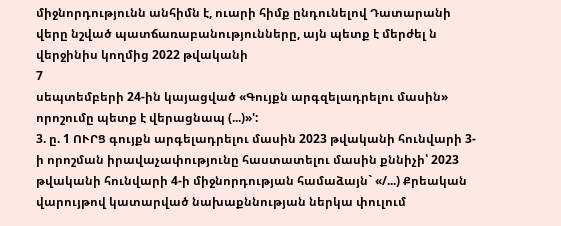միջնորդությունն անհիմն է, ուարի հիմք ընդունելով Դատարանի վերը նշված պատճառաբանությունները, այն պետք է մերժել ն վերջինիս կողմից 2022 թվականի
7
սեպտեմբերի 24-ին կայացված «Գույքն արգզելադրելու մասին» որոշումը պետք է վերացնապ (...)»':
3. ը. 1 ՈՒՐՑ գույքն արգելադրելու մասին 2023 թվականի հունվարի 3-ի որոշման իրավաչափությունը հաստատելու մասին քննիչի՝ 2023 թվականի հունվարի 4-ի միջնորդության համաձայն` «/...) Քրեական վարույթով կատարված նախաքննության ներկա փուլում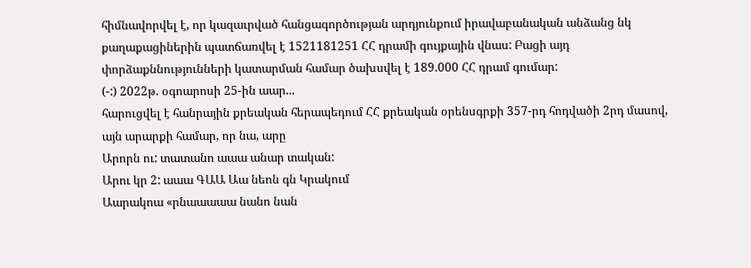հիմնավորվել է, որ կազաւրված հանցագործության արդյունքում իրավաբանական անձանց նկ քաղաքացիներին պատճառվել է 1521181251 ՀՀ դրամի գույքային վնաս: Բացի այդ փորձաքննությունների կատարման համար ծախսվել է 189.000 ՀՀ դրամ գումար:
(-:) 2022թ. օգոարոսի 25-ին աար...
հարուցվել է հանրային քրեական հերապեդում ՀՀ քրեական օրենսգրքի 357-րդ հոդվածի 2րդ մասով, այն արարքի համար, որ նա, արը
Արորն ու: տատանո աաա անար տական:
Արու կր 2: աաա ԳԱԱ Աա նեոն գն Կրակում
Աարակոա «րնաաաաա նանո նան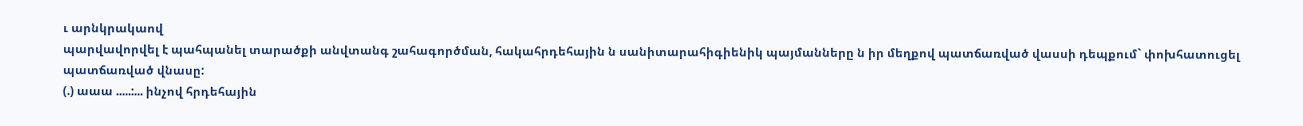ւ արնկրակաով
պարվավորվել է պահպանել տարածքի անվտանգ շահագործման, հակահրդեհային ն սանիտարահիգիենիկ պայմանները ն իր մեղքով պատճառված վասսի դեպքում` փոխհատուցել պատճառված վնասը:
(.) աաա .....:... ինչով հրդեհային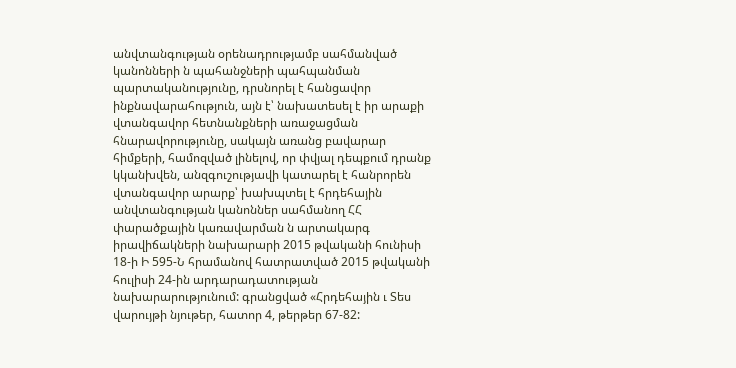անվտանգության օրենադրությամբ սահմանված կանոնների ն պահանջների պահպանման պարտականությունը, դրսնորել է հանցավոր ինքնավարահություն, այն է՝ նախատեսել է իր արաքի վտանգավոր հետնանքների առաջացման հնարավորությունը, սակայն առանց բավարար հիմքերի, համոզված լինելով, որ փվյալ դեպքում դրանք կկանխվեն, անզգուշությավի կատարել է հանրորեն վտանգավոր արարք՝ խախպտել է հրդեհային անվտանգության կանոններ սահմանող ՀՀ փարածքային կառավարման ն արտակարգ իրավիճակների նախարարի 2015 թվականի հունիսի 18-ի Ի 595-Ն հրամանով հատրատված 2015 թվականի հուլիսի 24-ին արդարադատության նախարարությունում: գրանցված «Հրդեհային ւ Տես վարույթի նյութեր, հատոր 4, թերթեր 67-82: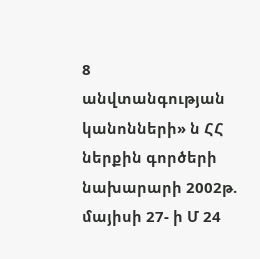8
անվտանգության կանոնների» ն ՀՀ ներքին գործերի նախարարի 2002թ. մայիսի 27- ի Մ 24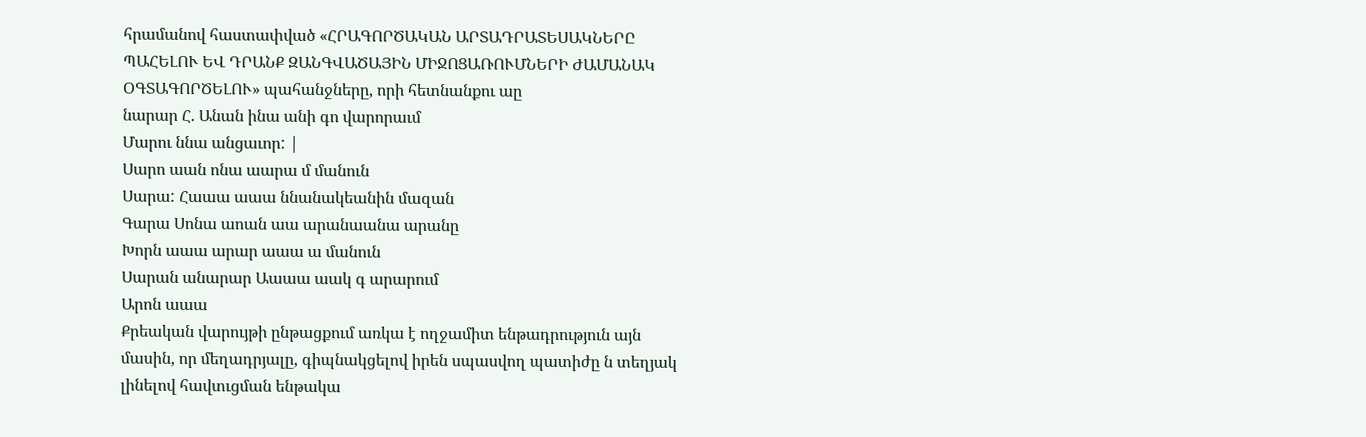հրամանով հաստափված «ՀՐԱԳՈՐԾԱԿԱՆ ԱՐՏԱԴՐԱՏԵՍԱԿՆԵՐԸ
ՊԱՀԵԼՈՒ ԵՎ ԴՐԱՆՔ ԶԱՆԳՎԱԾԱՅԻՆ ՄԻՋՈՑԱՌՈՒՄՆԵՐԻ ԺԱՄԱՆԱԿ
ՕԳՏԱԳՈՐԾԵԼՈՒ» պահանջները, որի հետնանքու աը
նարար Հ. Անան ինա անի գո վարորաւմ
Մարու ննա անցաւոր: |
Սարո աան ոնա աարա մ մանուն
Սարա: Հաաա աաա ննանակեանին մազան
Գարա Սոնա աոան աա արանաանա արանը
Խորն աաա արար աաա ա մանուն
Սարան անարար Աաաա աակ գ արարում
Արոն աաա
Քրեական վարույթի ընթացքում առկա է ողջամիտ ենթադրություն այն մասին, որ մեղադրյալը, գիպնակցելով իրեն սպասվող պատիժը ն տեղյակ լինելով հավտւցման ենթակա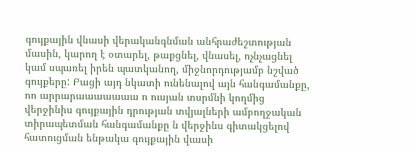գույքային վնասի վերականգնման անհրաժեշտության մասին, կարող է օտարել, թաքցնել, վնասել, ոչնչացնել կամ սպառել իրեն պատկանող, միջնորդությամբ նշված գույքերը: Բացի այդ նկատի ունենալով այն հանգամանքը, ոո արրարաաաաաաա ո ուսյան տսրմնի կողմից
վերջինիս գույքային դրության տվյալների ամբողջական տիրապետման հանգամանքը ն վերջինս գիտակցելով հատուցման ենթակա գույքային վւասի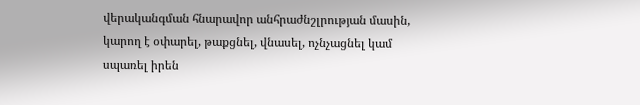վերականգման հնարավոր անհրաժնշլրության մասին, կարող է օփարել, թաքցնել, վնասել, ոչնչացնել կամ սպառել իրեն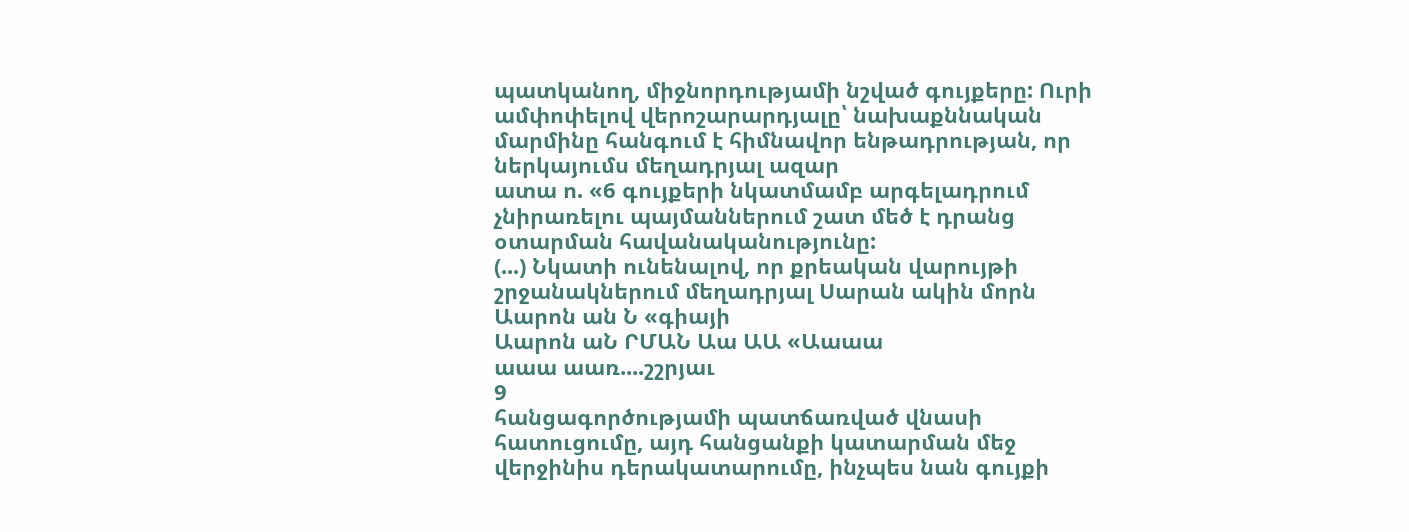պատկանող, միջնորդությամի նշված գույքերը: Ուրի ամփոփելով վերոշարարդյալը՝ նախաքննական մարմինը հանգում է հիմնավոր ենթադրության, որ ներկայումս մեղադրյալ ազար
ատա ո. «6 գույքերի նկատմամբ արգելադրում
չնիրառելու պայմաններում շատ մեծ է դրանց օտարման հավանականությունը:
(...) Նկատի ունենալով, որ քրեական վարույթի շրջանակներում մեղադրյալ Սարան ակին մորն Աարոն ան Ն «գիայի
Աարոն աՆ ՐՄԱՆ Աա ԱԱ «Աաաա
աաա աառ....շշրյաւ
9
հանցագործությամի պատճառված վնասի հատուցումը, այդ հանցանքի կատարման մեջ վերջինիս դերակատարումը, ինչպես նան գույքի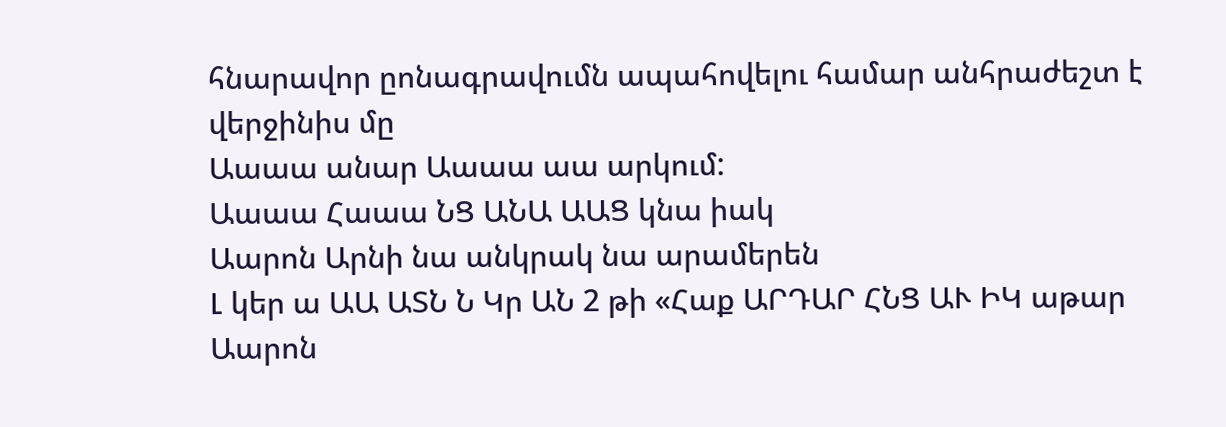հնարավոր ըոնագրավումն ապահովելու համար անհրաժեշտ է վերջինիս մը
Աաաա անար Աաաա աա արկում:
Աաաա Հաաա ՆՑ ԱՆԱ ԱԱՑ կնա իակ
Աարոն Արնի նա անկրակ նա արամերեն
Լ կեր ա ԱԱ ԱՏՆ Ն Կր ԱՆ 2 թի «Հաք ԱՐԴԱՐ ՀՆՑ ԱՒ ԻԿ աթար
Աարոն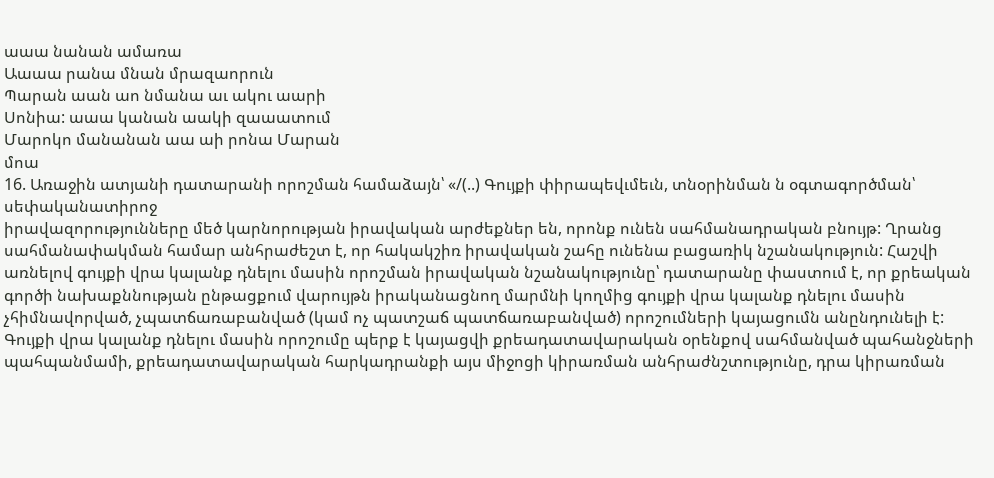աաա նանան ամառա
Աաաա րանա մնան մրազաորուն
Պարան աան աո նմանա աւ ակու աարի
Սոնիա: աաա կանան աակի զաաատում
Մարոկո մանանան աա աի րոնա Մարան
մոա
16. Առաջին ատյանի դատարանի որոշման համաձայն՝ «/(..) Գույքի փիրապեվւմեւն, տնօրինման ն օգտագործման՝ սեփականատիրոջ
իրավազորությունները մեծ կարնորության իրավական արժեքներ են, որոնք ունեն սահմանադրական բնույթ: Ղրանց սահմանափակման համար անհրաժեշտ է, որ հակակշիռ իրավական շահը ունենա բացառիկ նշանակություն: Հաշվի առնելով գույքի վրա կալանք դնելու մասին որոշման իրավական նշանակությունը՝ դատարանը փաստում է, որ քրեական գործի նախաքննության ընթացքում վարույթն իրականացնող մարմնի կողմից գույքի վրա կալանք դնելու մասին չհիմնավորված, չպատճառաբանված (կամ ոչ պատշաճ պատճառաբանված) որոշումների կայացումն անընդունելի է: Գույքի վրա կալանք դնելու մասին որոշումը պերք է կայացվի քրեադատավարական օրենքով սահմանված պահանջների պահպանմամի, քրեադատավարական հարկադրանքի այս միջոցի կիրառման անհրաժնշտությունը, դրա կիրառման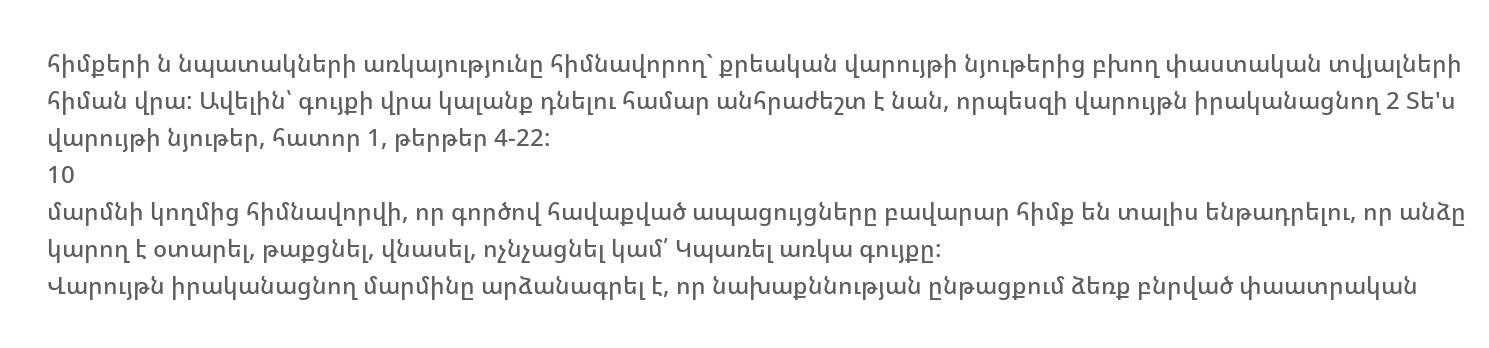հիմքերի ն նպատակների առկայությունը հիմնավորող` քրեական վարույթի նյութերից բխող փաստական տվյալների հիման վրա: Ավելին՝ գույքի վրա կալանք դնելու համար անհրաժեշտ է նան, որպեսզի վարույթն իրականացնող 2 Տե'ս վարույթի նյութեր, հատոր 1, թերթեր 4-22:
10
մարմնի կողմից հիմնավորվի, որ գործով հավաքված ապացույցները բավարար հիմք են տալիս ենթադրելու, որ անձը կարող է օտարել, թաքցնել, վնասել, ոչնչացնել կամ՛ Կպառել առկա գույքը:
Վարույթն իրականացնող մարմինը արձանագրել է, որ նախաքննության ընթացքում ձեռք բնրված փաատրական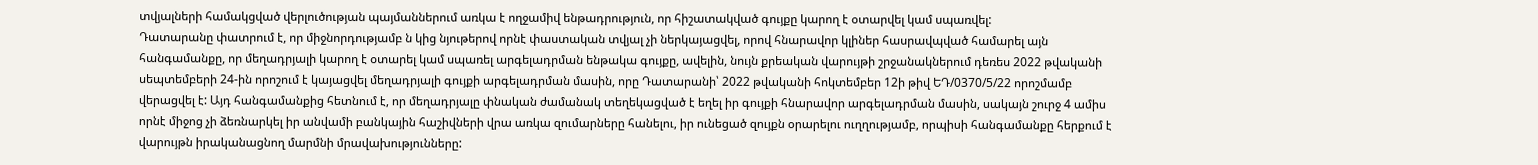տվյալների համակցված վերլուծության պայմաններում առկա է ողջամիվ ենթադրություն, որ հիշատակված գույքը կարող է օտարվել կամ սպառվել:
Դատարանը փատրում է, որ միջնորդությամբ ն կից նյութերով որնէ փաստական տվյալ չի ներկայացվել, որով հնարավոր կլիներ հասրավպված համարել այն հանգամանքը, որ մեղադրյալի կարող է օտարել կամ սպառել արգելադրման ենթակա գույքը, ավելին, նույն քրեական վարույթի շրջանակներում դեռես 2022 թվականի սեպտեմբերի 24-ին որոշում է կայացվել մեղադրյալի գույքի արգելադրման մասին, որը Դատարանի՝ 2022 թվականի հոկտեմբեր 12ի թիվ ԵԴ/0370/5/22 որոշմամբ վերացվել է: Այդ հանգամանքից հետնում է, որ մեղադրյալը փնական ժամանակ տեղեկացված է եղել իր գույքի հնարավոր արգելադրման մասին, սակայն շուրջ 4 ամիս որնէ միջոց չի ձեռնարկել իր անվամի բանկային հաշիվների վրա առկա զումարները հանելու, իր ունեցած զույքն օրարելու ուղղությամբ, որպիսի հանգամանքը հերքում է վարույթն իրականացնող մարմնի մրավախությունները: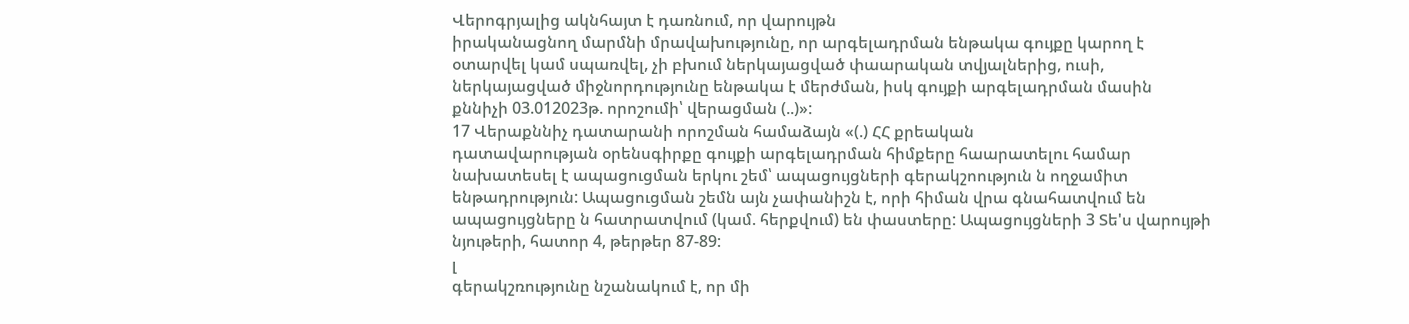Վերոգրյալից ակնհայտ է դառնում, որ վարույթն
իրականացնող մարմնի մրավախությունը, որ արգելադրման ենթակա գույքը կարող է օտարվել կամ սպառվել, չի բխում ներկայացված փաարական տվյալներից, ուսի, ներկայացված միջնորդությունը ենթակա է մերժման, իսկ գույքի արգելադրման մասին քննիչի 03.012023թ. որոշումի՝ վերացման (..)»:
17 Վերաքննիչ դատարանի որոշման համաձայն «(.) ՀՀ քրեական
դատավարության օրենսգիրքը գույքի արգելադրման հիմքերը հաարատելու համար նախատեսել է ապացուցման երկու շեմ՝ ապացույցների գերակշոություն ն ողջամիտ ենթադրություն: Ապացուցման շեմն այն չափանիշն է, որի հիման վրա գնահատվում են ապացույցները ն հատրատվում (կամ. հերքվում) են փաստերը: Ապացույցների 3 Տե'ս վարույթի նյութերի, հատոր 4, թերթեր 87-89:
լ
գերակշռությունը նշանակում է, որ մի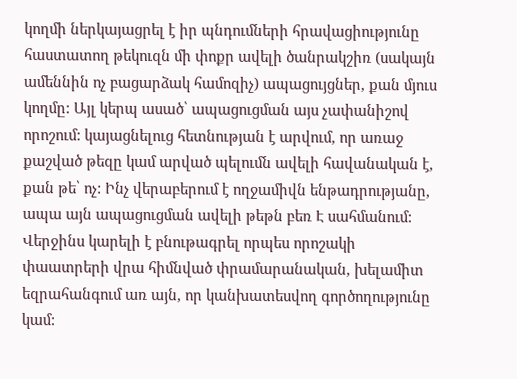կողմի ներկայացրել է իր պնդումների հրավացիությունը հաստատող թեկուզն մի փոքր ավելի ծանրակշիռ (սակայն ամեննին ոչ բացարձակ համոզիչ) ապացույցներ, քան մյուս կողմը: Այլ կերպ ասած՝ ապացուցման այս չափանիշով որոշում: կայացնելուց հետնության է արվում, որ առաջ քաշված թեզը կամ արված պելումն ավելի հավանական է, քան թե՝ ոչ: Ինչ վերաբերում է ողջամիվն ենթադրությանը, ապա այն ապացուցման ավելի թեթն բեռ Է սահմանում: Վերջինս կարելի է բնութագրել որպես որոշակի փաատրերի վրա հիմնված փրամարանական, խելամիտ եզրահանգում առ այն, որ կանխատեսվող գործողությունը կամ: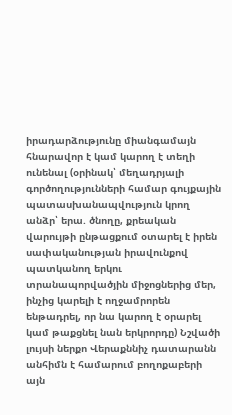իրադարձությունը միանգամայն հնարավոր է կամ կարող է տեղի ունենալ (օրինակ՝ մեղադրյալի գործողությունների համար գույքային պատասխանապվություն կրող անձր՝ երա. ծնողը, քրեական վարույթի ընթացքում օտարել է իրեն սափականության իրավունքով պատկանող երկու տրանապորվածյին միջոցներից մեր, ինչից կարելի է ողջամրորեն ենթադրել, որ նա կարող է օրարել կամ թաքցնել նան երկրորդը) Նշվածի լույսի ներքո Վերաքննիչ դատարանն անհիմն է համարում բողոքաբերի այն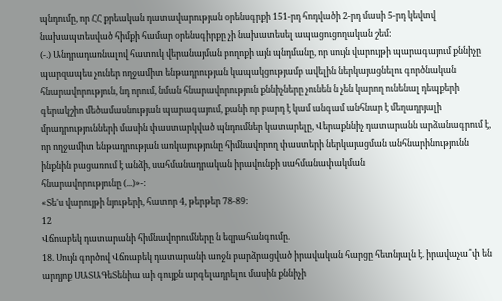պնդումը, որ ՀՀ քրեական դատավարության օրենսգրքի 151-րդ հոդվածի 2-րդ մասի 5-րդ կեվտվ նախապտեսված հիմքի համար օրենսգիրքը չի նախատեսել ապացուցողական շեմ:
(-.) Անդրադառնալով հատուկ վերանայման բողոքի այն պնդմանը, որ սույն վարույթի պարագայում քննիչը պարզապես չուներ ողջամիտ ենթադրության կապակցությամբ ավելին ներկայացնելու գործնական հնարավորություն, նդ որում, նման հնարավորություն քննիչները չունեն ն չեն կարող ունենալ դեպքերի գերակշիո մեծամասնության պարագայում, քանի որ բարդ է կամ անգամ անհնար է մեղադրյալի մրադրությունների մասին փաստարկված պնդումներ կատարելը, Վերաքննիչ դատարանն արձանագրում է, որ ողջամիտ ենթադրության առկայությունը հիմնավորող փաստերի ներկայացման անհնարինությունն ինքնին բացառում է անձի, սահմանադրական իրավունքի սահմանափակման
հնարավորությունը (...)»-:
«Տե'ս վարույթի նյութերի, հատոր 4, թերթեր 78-89:
12
Վճոաբեկ դատարանի հիմնավորումները ն եզրահանգումը.
18. Սույն գործով Վճռաբեկ դատարանի աոջն բարձրացված իրավական հարցը հետնյալն է. իրավաչա՞փ են արդյոք ՍԱՏԱԳեՏենիա աի գույքն արգելադրելու մասին քննիչի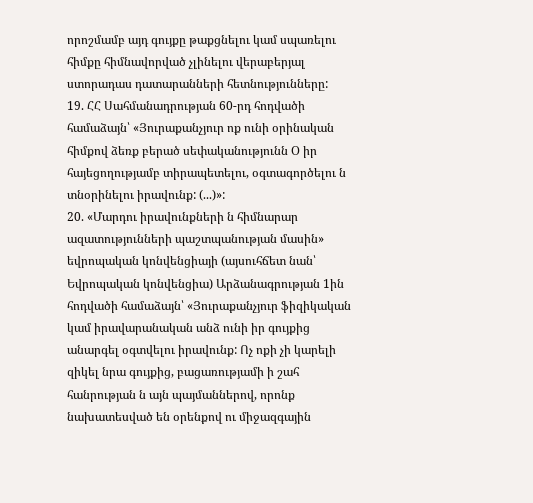որոշմամբ այդ գույքը թաքցնելու կամ սպառելու հիմքը հիմնավորված չլինելու վերաբերյալ ստորադաս դատարանների հետնությունները:
19. ՀՀ Սահմանադրության 60-րդ հոդվածի համաձայն՝ «Յուրաքանչյուր ոք ունի օրինական հիմքով ձեռք բերած սեփականությունն Օ իր հայեցողությամբ տիրապետելու, օգտագործելու ն տնօրինելու իրավունք: (...)»:
20. «Մարդու իրավունքների ն հիմնարար ազատությունների պաշտպանության մասին» եվրոպական կոնվենցիայի (այսուհճետ նան՝ Եվրոպական կոնվենցիա) Արձանագրության 1ին հոդվածի համաձայն՝ «Յուրաքանչյուր ֆիզիկական կամ իրավարանական անձ ունի իր գույքից անարգել օգտվելու իրավունք: Ոչ ոքի չի կարելի զիկել նրա գույքից, բացառությամի ի շահ հանրության ն այն պայմաններով, որոնք նախատեսված են օրենքով ու միջազգային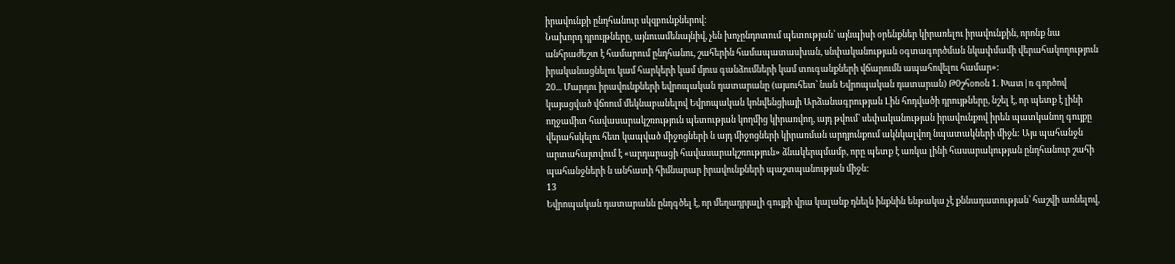իրավունքի ընդհանուր սկզբունքներով:
Նախորդ դրույթները, այնուամենայնիվ, չեն խոչընդոտում պետության՝ այնպիսի օրենքներ կիրառելու իրավունքին, որոնք նա անհրաժեշտ է համարում ընդհանու, շահերին համապատասխան, սնփականության օգտագործման նկափմամի վերահակողություն իրականացնելու կամ հարկերի կամ մյուս գանձումների կամ տուգանքների վճարումն ապահովելու համար»:
20... Մարդու իրավունքների եվրոպական դատարանը (այսուհետ՝ նան Եվրոպական դատարան) Թ0շհօոօն 1. Խատ|ռ գործով կայացված վճռում մեկնաբանելով Եվրոպական կոնվենցիայի Արձանագրության Լին հոդվածի դրույթները, նշել է, որ պետք է լինի ողջամիտ հավասարակշռություն պետության կողմից կիրառվող, այդ թվում՝ սեփականության իրավունքով իրեն պատկանող գույքը վերահսկելու հետ կապված միջոցների ն այդ միջոցների կիրառման արդյունքում ակնկալվող նպատակների միջն: Այս պահանջն արտահայտվում է «արդարացի հավասարակշռություն» ձնակերպմամբ, որը պետք է առկա լինի հասարակության ընդհանուր շահի պահանջների ն անհատի հիմնարար իրավունքների պաշտպանության միջն:
13
Եվրոպական դատարանն ընդգծել է, որ մեղադրյալի գույքի վրա կալանք դնելն ինքնին ենթակա չէ քննադատության՝ հաշվի առնելով,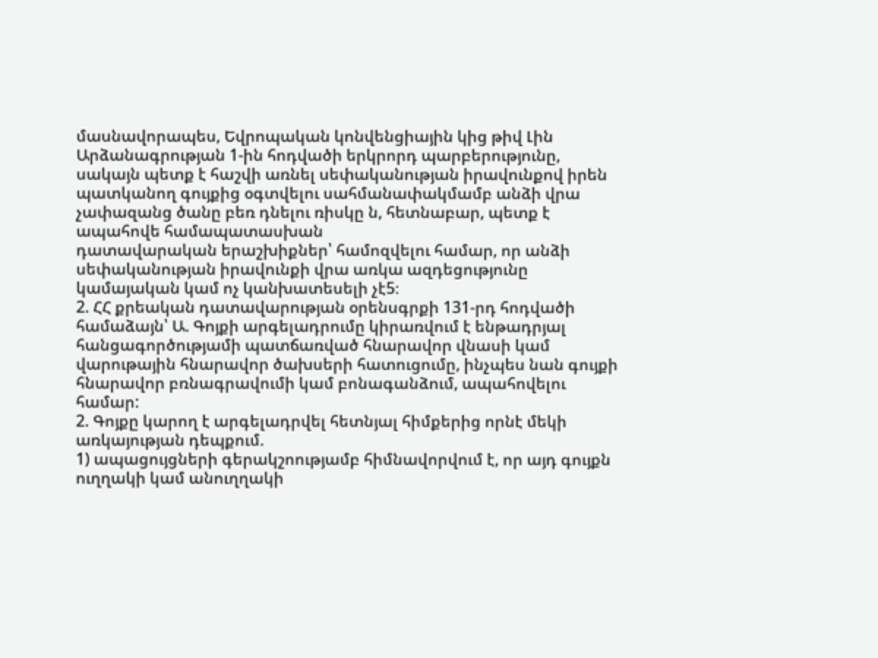մասնավորապես, Եվրոպական կոնվենցիային կից թիվ Լին Արձանագրության 1-ին հոդվածի երկրորդ պարբերությունը, սակայն պետք է հաշվի առնել սեփականության իրավունքով իրեն պատկանող գույքից օգտվելու սահմանափակմամբ անձի վրա չափազանց ծանը բեռ դնելու ռիսկը ն, հետնաբար, պետք է ապահովե համապատասխան
դատավարական երաշխիքներ՝ համոզվելու համար, որ անձի սեփականության իրավունքի վրա առկա ազդեցությունը կամայական կամ ոչ կանխատեսելի չէ5։
2. ՀՀ քրեական դատավարության օրենսգրքի 131-րդ հոդվածի համաձայն՝ Ա. Գոյքի արգելադրումը կիրառվում է ենթադրյալ հանցագործությամի պատճառված հնարավոր վնասի կամ վարութային հնարավոր ծախսերի հատուցումը, ինչպես նան գույքի հնարավոր բռնագրավումի կամ բոնագանձում, ապահովելու համար:
2. Գոյքը կարող է արգելադրվել հետնյալ հիմքերից որնէ մեկի առկայության դեպքում.
1) ապացույցների գերակշոությամբ հիմնավորվում է, որ այդ գույքն ուղղակի կամ անուղղակի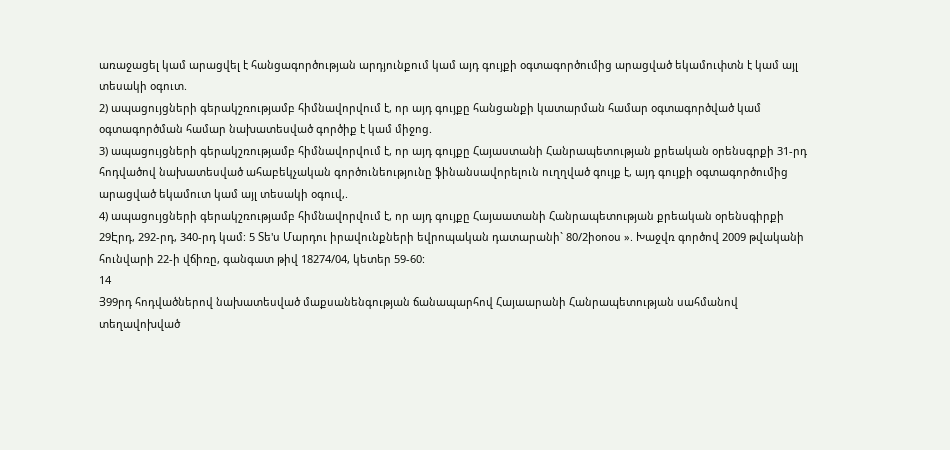առաջացել կամ արացվել է հանցագործության արդյունքում կամ այդ գույքի օգտագործումից արացված եկամուփտն է կամ այլ տեսակի օգուտ.
2) ապացույցների գերակշռությամբ հիմնավորվում է, որ այդ գույքը հանցանքի կատարման համար օգտագործված կամ օգտագործման համար նախատեսված գործիք է կամ միջոց.
3) ապացույցների գերակշռությամբ հիմնավորվում է, որ այդ գույքը Հայաստանի Հանրապետության քրեական օրենսգրքի 31-րդ հոդվածով նախատեսված ահաբեկչական գործունեությունը ֆինանսավորելուն ուղղված գույք է, այդ գույքի օգտագործումից արացված եկամուտ կամ այլ տեսակի օգուվ,.
4) ապացույցների գերակշռությամբ հիմնավորվում է, որ այդ գույքը Հայաատանի Հանրապետության քրեական օրենսգիրքի 29Էրդ, 292-րդ, 340-րդ կամ: 5 Տե'ս Մարդու իրավունքների եվրոպական դատարանի` 80/2իօոօս ». Խաջվռ գործով 2009 թվականի հունվարի 22-ի վճիռը, գանգատ թիվ 18274/04, կետեր 59-60:
14
Յ99րդ հոդվածներով նախատեսված մաքսանենգության ճանապարհով Հայաարանի Հանրապետության սահմանով տեղավոխված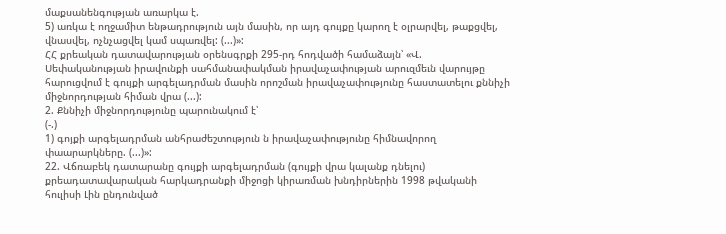մաքսանենգության առարկա է.
5) առկա է ողջամիտ ենթադրություն այն մասին, որ այդ գույքը կարող է օլրարվել, թաքցվել, վնասվել, ոչնչացվել կամ սպառվել: (...)»:
ՀՀ քրեական դատավարության օրենսգրքի 295-րդ հոդվածի համաձայն՝ «Վ. Սեփականության իրավունքի սահմանափակման իրավաչափության արուզմեւն վարույթը հարուցվում է գույքի արգելադրման մասին որոշման իրավաչափությունը հաստատելու քննիչի միջնորդության հիման վրա (...):
2. Քննիչի միջնորդությունը պարունակում է՝
(-.)
1) գոյքի արգելադրման անհրաժեշտություն ն իրավաչափությունը հիմնավորող փաարարկները. (...)»:
22. Վճռաբեկ դատարանը գույքի արգելադրման (գույքի վրա կալանք դնելու) քրեադատավարական հարկադրանքի միջոցի կիրառման խնդիրներին 1998 թվականի հուլիսի Լին ընդունված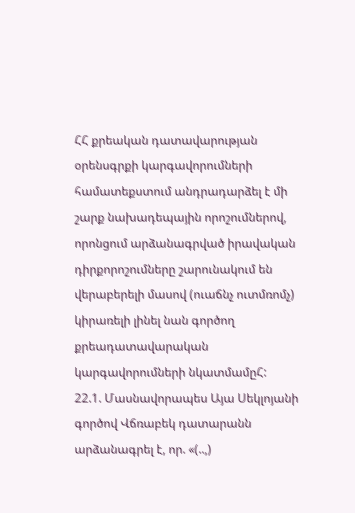ՀՀ քրեական դատավարության օրենսգրքի կարգավորումների համատեքստում անդրադարձել է մի շարք նախադեպային որոշումներով, որոնցում արձանագրված իրավական դիրքորոշումները շարունակում են վերաբերելի մասով (ուաճնչ ուտմռոմչ) կիրառելի լինել նան գործող քրեադատավարական կարգավորումների նկատմամըՀ:
22.1. Մասնավորապես Այա Սեկլոյանի գործով Վճռաբեկ դատարանն
արձանագրել է, որ. «(..,)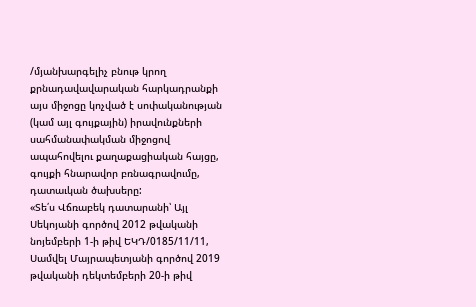/մյանխարգելիչ բնութ կրող քրնադավավարական հարկադրանքի այս միջոցը կոչված է սոփականության (կամ այլ գույքային) իրավունքների սահմանափակման միջոցով ապահովելու քաղաքացիական հայցը, գույքի հնարավոր բռնագրավումը, դատաւկան ծախսերը:
«Տե՛ս Վճռաբեկ դատարանի՝ Այլ Սեկոյանի գործով 2012 թվականի նոյեմբերի 1-ի թիվ ԵԿԴ/0185/11/11, Սամվել Մայրապետյանի գործով 2019 թվականի դեկտեմբերի 20-ի թիվ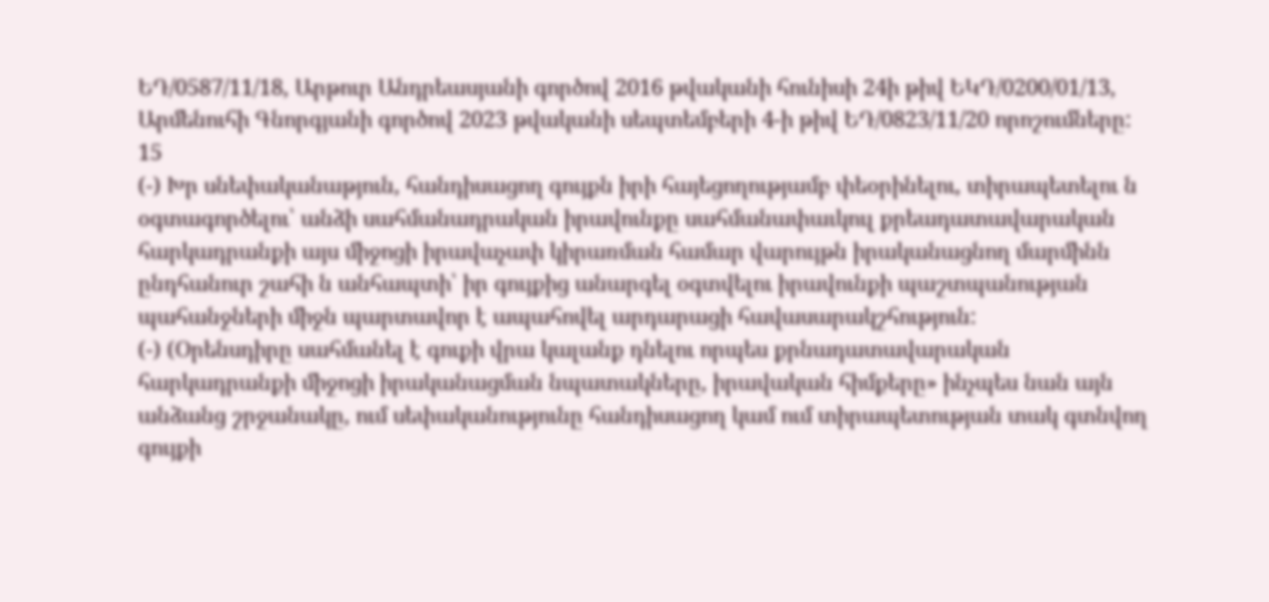ԵԴ/0587/11/18, Արթուր Անդրեասյանի գործով 2016 թվականի հունիսի 24ի թիվ ԵԿԴ/0200/01/13, Արմենուհի Գնորգյանի գործով 2023 թվականի սեպտեմբերի 4-ի թիվ ԵԴ/0823/11/20 որոշումները:
15
(-) Խր սնեփականաթյուն, հանդիսացող գույքն իրի հայեցողությամբ փեօրինելու, տիրապետելու ն օգտագործելու՝ անձի սահմանադրական իրավունքը սահմանափաւկուլ քրեադատավարական հարկադրանքի այս միջոցի իրավաչափ կիրառման համար վարույթն իրականացնող մարմինն ընդհանուր շահի ն անհապտի՝ իր գույքից անարգել օգտվելու իրավունքի պաշտպանության պահանջների միջն պարտավոր է ապահովել արդարացի հավասարակշհություն:
(-) (Օրենսդիրը սահմանել է գուքի վրա կալանք դնելու որպես քրնադատավարական հարկադրանքի միջոցի իրականացման նպատակները, իրավական հիմքերը» ինչպես նան այն անձանց շրջանակը, ում սեփականությունը հանդիսացող կամ ում տիրապետության տակ գտնվող գույքի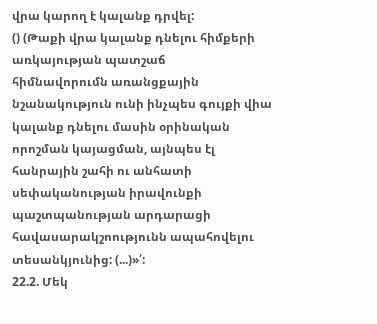վրա կարող է կալանք դրվել:
() (Թաքի վրա կալանք դնելու հիմքերի առկայության պատշաճ
հիմնավորումն առանցքային նշանակություն ունի ինչպես գույքի վիա կալանք դնելու մասին օրինական որոշման կայացման, այնպես էլ հանրային շահի ու անհատի սեփականության իրավունքի պաշտպանության արդարացի հավասարակշոությունն ապահովելու տեսանկյունից: (...)»՛:
22.2. Մեկ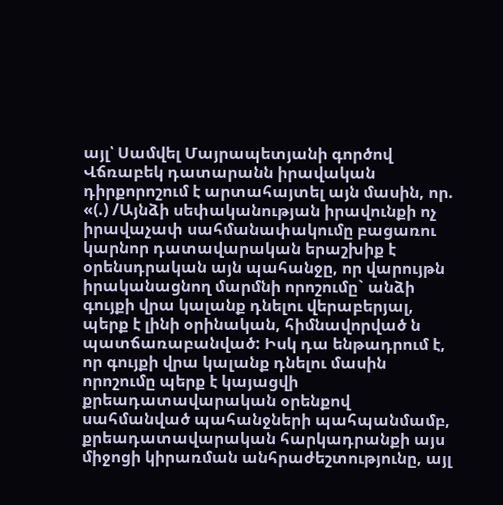այլ՝ Սամվել Մայրապետյանի գործով Վճռաբեկ դատարանն իրավական դիրքորոշում է արտահայտել այն մասին, որ. «(.) /Այնձի սեփականության իրավունքի ոչ իրավաչափ սահմանափակումը բացառու կարնոր դատավարական երաշխիք է օրենսդրական այն պահանջը, որ վարույթն իրականացնող մարմնի որոշումը` անձի գույքի վրա կալանք դնելու վերաբերյալ, պերք է լինի օրինական, հիմնավորված ն պատճառաբանված: Իսկ դա ենթադրում է, որ գույքի վրա կալանք դնելու մասին որոշումը պերք է կայացվի քրեադատավարական օրենքով սահմանված պահանջների պահպանմամբ, քրեադատավարական հարկադրանքի այս միջոցի կիրառման անհրաժեշտությունը, այլ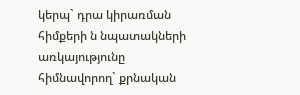կերպ` դրա կիրառման հիմքերի ն նպատակների առկայությունը հիմնավորող` քրնական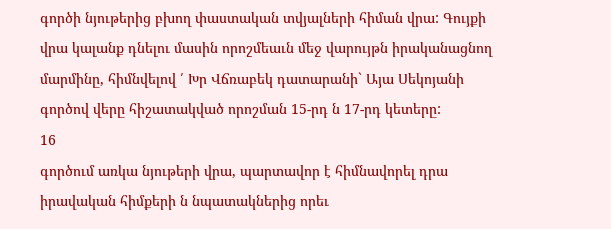գործի նյութերից բխող փաստական տվյալների հիման վրա: Գույքի վրա կալանք դնելու մասին որոշմեաւն մեջ վարույթն իրականացնող մարմինը, հիմնվելով ՛ Խր Վճռաբեկ դատարանի` Այա Սեկոյանի գործով վերը հիշատակված որոշման 15-րդ ն 17-րդ կետերը:
16
գործում առկա նյութերի վրա, պարտավոր է հիմնավորել դրա իրավական հիմքերի ն նպատակներից որեւ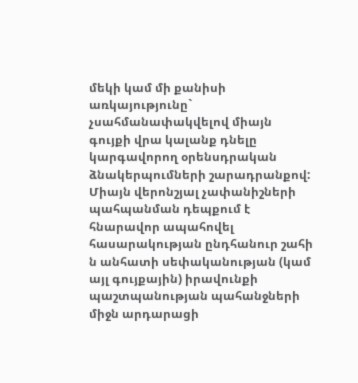մեկի կամ մի քանիսի առկայությունը` չսահմանափակվելով միայն գույքի վրա կալանք դնելը կարգավորող օրենսդրական ձնակերպումների շարադրանքով: Միայն վերոնշյալ չափանիշների պահպանման դեպքում է հնարավոր ապահովել հասարակության ընդհանուր շահի ն անհատի սեփականության (կամ այլ գույքային) իրավունքի պաշտպանության պահանջների միջն արդարացի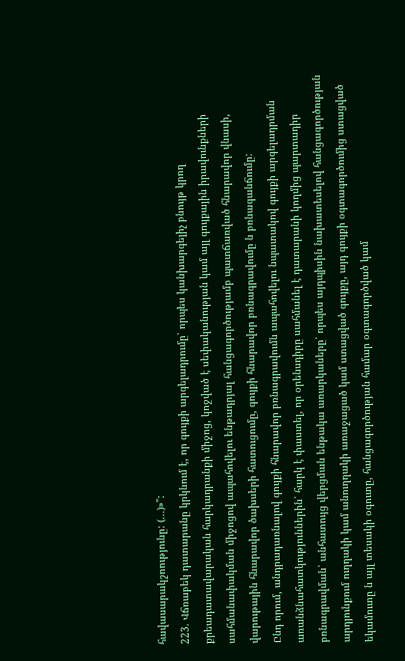հավասարակշոությունը: (...)»":
223. Վճռաբեկ դատարանը կրկնում է, որ գույքի արգելադրումը՝ որպես կանխարգելիչ բնույթ կրող քրեադատավարական հարկադրանքի միջոց, կոջված է սեփականության կամ այլ գույքային իրավունքների սահմանափակման միջոցով ապահովելու ենթադրյալ հանցագործությամբ պատճառված հնարավոր վնասի, վարութային հնարավոր ծախսերի հատուցումը, գույքի հնարավոր բռնագրավումը ն բռնագանճումը:
Ընդ որում, անդրադառնալով գույքի հնարավոր բռնագրավումն ապահովելու նպատակով գույքի արգելադրման առանձնահատկություններին՝ հարկ է փաստել, որ օրենսդիրը սահմանել է դատարանի կողմից պարտադիր բռնագրավման՝ անհատույց վերցման ենթակա առարկաները՝ որպես այդպիսին նախատեսելով հանցագործության արդյունքում ուղղակի կամ անուղղակի առաջացած կամ ստացված գույքը, այդ գույքի օգտագործումից ստացված եկամուտը ն այլ տեսակի օգուտը, հանցագործության համար օգտագործված կամ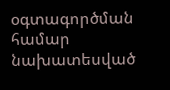օգտագործման համար նախատեսված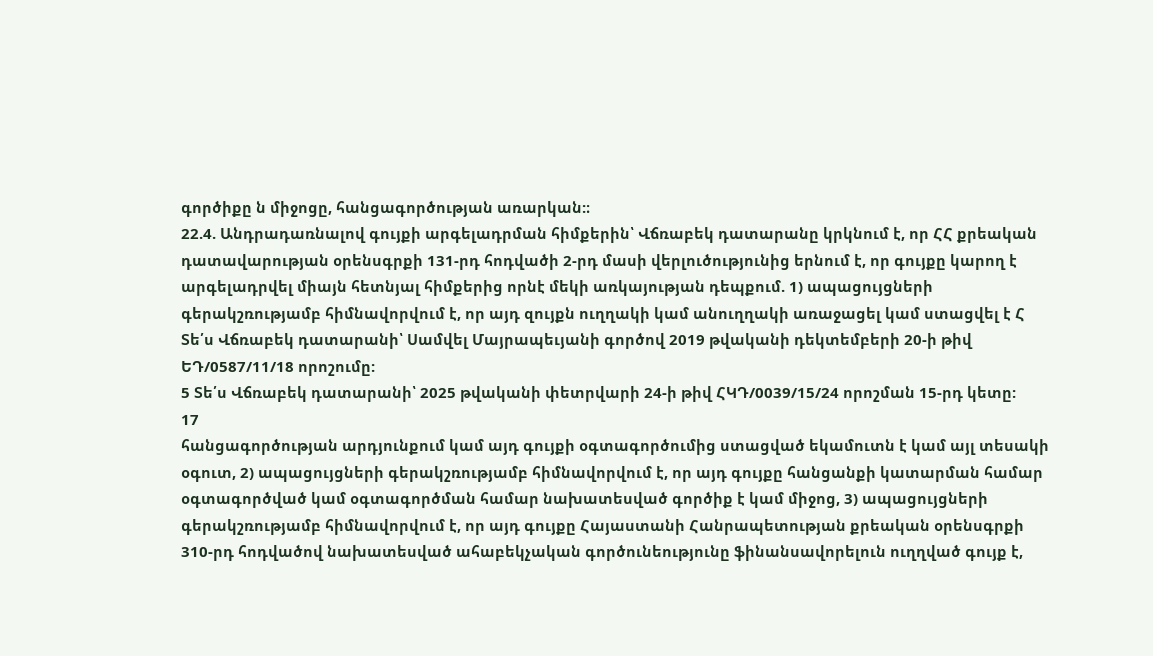գործիքը ն միջոցը, հանցագործության առարկան:։
22.4. Անդրադառնալով գույքի արգելադրման հիմքերին՝ Վճռաբեկ դատարանը կրկնում է, որ ՀՀ քրեական դատավարության օրենսգրքի 131-րդ հոդվածի 2-րդ մասի վերլուծությունից երնում է, որ գույքը կարող է արգելադրվել միայն հետնյալ հիմքերից որնէ մեկի առկայության դեպքում. 1) ապացույցների գերակշռությամբ հիմնավորվում է, որ այդ զույքն ուղղակի կամ անուղղակի առաջացել կամ ստացվել է Հ Տե՛ս Վճռաբեկ դատարանի՝ Սամվել Մայրապեւյանի գործով 2019 թվականի դեկտեմբերի 20-ի թիվ ԵԴ/0587/11/18 որոշումը:
5 Տե՛ս Վճռաբեկ դատարանի՝ 2025 թվականի փետրվարի 24-ի թիվ ՀԿԴ/0039/15/24 որոշման 15-րդ կետը:
17
հանցագործության արդյունքում կամ այդ գույքի օգտագործումից ստացված եկամուտն է կամ այլ տեսակի օգուտ, 2) ապացույցների գերակշռությամբ հիմնավորվում է, որ այդ գույքը հանցանքի կատարման համար օգտագործված կամ օգտագործման համար նախատեսված գործիք է կամ միջոց, 3) ապացույցների գերակշռությամբ հիմնավորվում է, որ այդ գույքը Հայաստանի Հանրապետության քրեական օրենսգրքի 310-րդ հոդվածով նախատեսված ահաբեկչական գործունեությունը ֆինանսավորելուն ուղղված գույք է,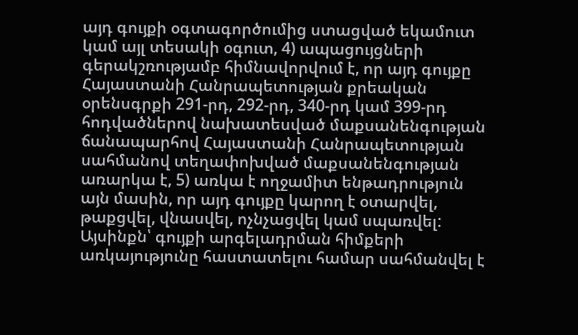այդ գույքի օգտագործումից ստացված եկամուտ կամ այլ տեսակի օգուտ, 4) ապացույցների գերակշռությամբ հիմնավորվում է, որ այդ գույքը Հայաստանի Հանրապետության քրեական օրենսգրքի 291-րդ, 292-րդ, 340-րդ կամ 399-րդ հոդվածներով նախատեսված մաքսանենգության ճանապարհով Հայաստանի Հանրապետության սահմանով տեղափոխված մաքսանենգության առարկա է, 5) առկա է ողջամիտ ենթադրություն այն մասին, որ այդ գույքը կարող է օտարվել, թաքցվել, վնասվել, ոչնչացվել կամ սպառվել: Այսինքն՝ գույքի արգելադրման հիմքերի առկայությունը հաստատելու համար սահմանվել է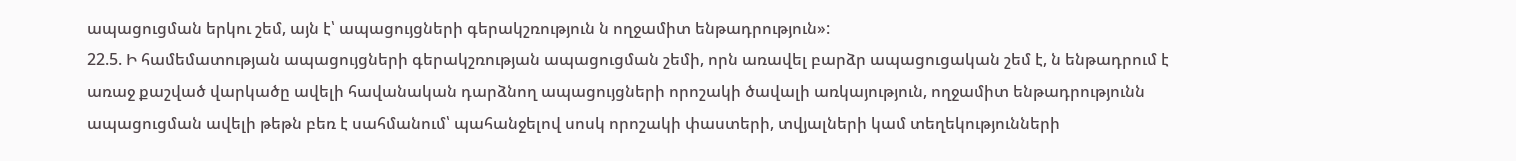ապացուցման երկու շեմ, այն է՝ ապացույցների գերակշռություն ն ողջամիտ ենթադրություն»:
22.5. Ի համեմատության ապացույցների գերակշռության ապացուցման շեմի, որն առավել բարձր ապացուցական շեմ է, ն ենթադրում է առաջ քաշված վարկածը ավելի հավանական դարձնող ապացույցների որոշակի ծավալի առկայություն, ողջամիտ ենթադրությունն ապացուցման ավելի թեթն բեռ է սահմանում՝ պահանջելով սոսկ որոշակի փաստերի, տվյալների կամ տեղեկությունների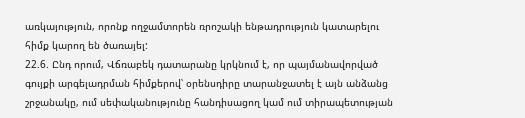առկայություն, որոնք ողջամտորեն ռրոշակի ենթադրություն կատարելու հիմք կարող են ծառայել:
22.6. Ընդ որում, Վճռաբեկ դատարանը կրկնում է, որ պայմանավորված գույքի արգելադրման հիմքերով՝ օրենսդիրը տարանջատել է այն անձանց շրջանակը, ում սեփականությունը հանդիսացող կամ ում տիրապետության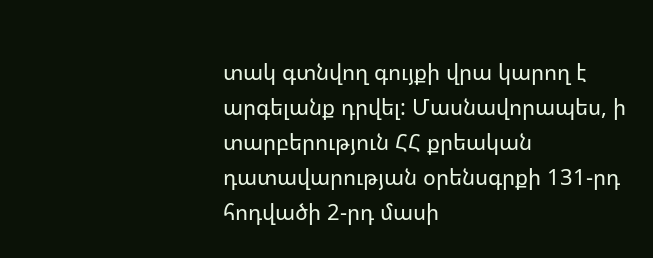տակ գտնվող գույքի վրա կարող է արգելանք դրվել: Մասնավորապես, ի տարբերություն ՀՀ քրեական դատավարության օրենսգրքի 131-րդ հոդվածի 2-րդ մասի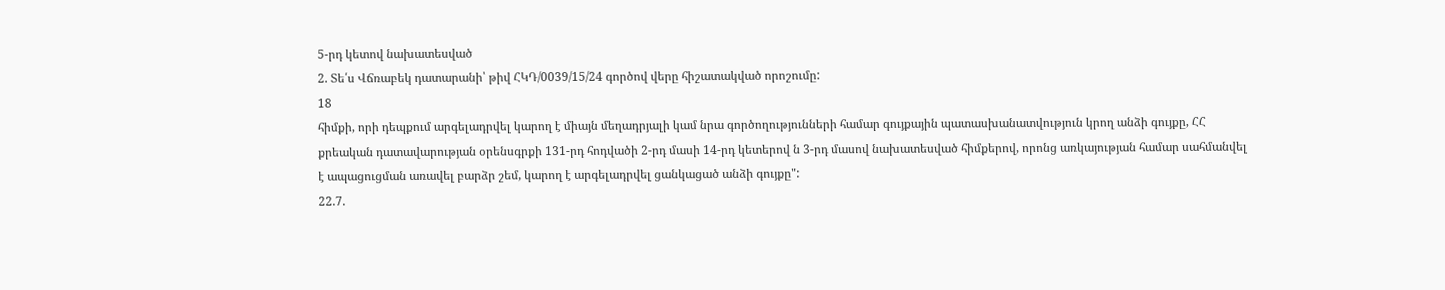5-րդ կետով նախատեսված
2. Տե՛ս Վճռաբեկ դատարանի՝ թիվ ՀԿԴ/0039/15/24 գործով վերը հիշատակված որոշումը:
18
հիմքի, որի դեպքում արգելադրվել կարող է միայն մեղադրյալի կամ նրա գործողությունների համար գույքային պատասխանատվություն կրող անձի գույքը, ՀՀ քրեական դատավարության օրենսգրքի 131-րդ հոդվածի 2-րդ մասի 14-րդ կետերով ն 3-րդ մասով նախատեսված հիմքերով, որոնց առկայության համար սահմանվել է ապացուցման առավել բարձր շեմ, կարող է արգելադրվել ցանկացած անձի գույքը":
22.7.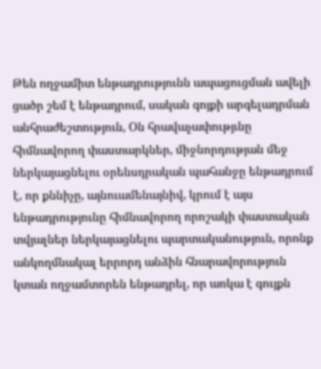Թեն ողջամիտ ենթադրությունն ապացուցման ավելի ցածր շեմ է ենթադրում, սական գոյքի արգելադրման անհրաժեշտություն, Օն հրավաչափությւնը հիմնավորող փաստարկներ, միջնորդության մեջ ներկայացնելու օրենսդրական պահանջը ենթադրում է, որ քննիչը, այնուամենայնիվ, կրում է այս ենթադրությունը հիմնավորող որոշակի փաստական տվյալներ ներկայացնելու պարտականություն, որոնք անկողմնակալ երրորդ անձին հնարավորություն կտան ողջամտորեն ենթադրել, որ առկա է գույքն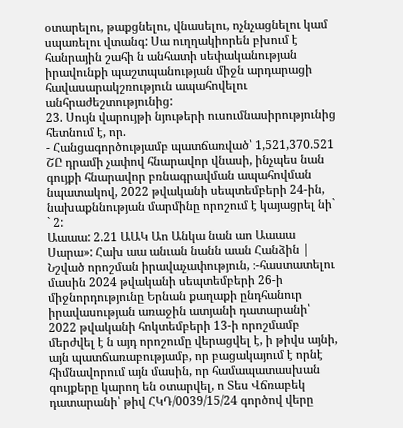օտարելու, թաքցնելու, վնասելու, ոչնչացնելու կամ սպառելու վտանգ: Սա ուղղակիորեն բխում է հանրային շահի ն անհատի սեփականության իրավունքի պաշտպանության միջն արդարացի հավասարակշռություն ապահովելու անհրաժեշտությունից:
23. Սույն վարույթի նյութերի ուսումնասիրությունից հետնում է, որ.
- Հանցագործությամբ պատճառված՝ 1,521,370.521 ՇԸ դրամի չափով հնարավոր վնասի, ինչպես նան գույքի հնարավոր բռնագրավման ապահովման նպատակով, 2022 թվականի սեպտեմբերի 24-ին, նախաքննության մարմինը որոշում է կայացրել նի` ` 2:
Աաաա: 2.21 ԱԱԿ Աո Անկա նան աո Աաաա
Սարա»: Հախ աա անւան նանն աան Հանձին |
Նշված որոշման իրավաչափություն, ։-հաստատելու մասին 2024 թվականի սեպտեմբերի 26-ի միջնորդությունը Երնան քաղաքի ընդհանուր իրավասության առաջին ատյանի դատարանի՝ 2022 թվականի հոկտեմբերի 13-ի որոշմամբ մերժվել է ն այդ որոշումը վերացվել է, ի թիվս այնի, այն պատճառաբությամբ, որ բացակայում է որնէ հիմնավորում այն մասին, որ համապատասխան գույքերը կարող են օտարվել, ո Տես Վճռաբեկ դատարանի՝ թիվ ՀԿԴ/0039/15/24 գործով վերը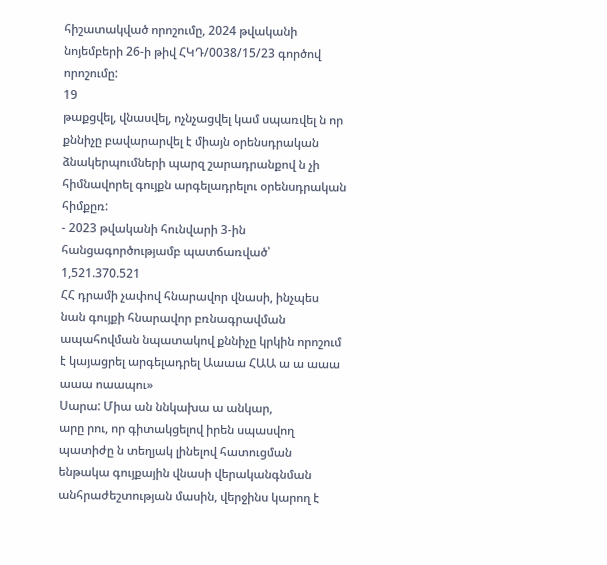հիշատակված որոշումը, 2024 թվականի նոյեմբերի 26-ի թիվ ՀԿԴ/0038/15/23 գործով որոշումը:
19
թաքցվել, վնասվել, ոչնչացվել կամ սպառվել ն որ քննիչը բավարարվել է միայն օրենսդրական ձնակերպումների պարզ շարադրանքով ն չի հիմնավորել գույքն արգելադրելու օրենսդրական հիմքըռ:
- 2023 թվականի հունվարի 3-ին հանցագործությամբ պատճառված՝ 1,521.370.521
ՀՀ դրամի չափով հնարավոր վնասի, ինչպես նան գույքի հնարավոր բռնագրավման ապահովման նպատակով քննիչը կրկին որոշում է կայացրել արգելադրել Աաաա ՀԱԱ ա ա աաա աաա ոաապու»
Սարա: Միա ան ննկախա ա անկար,
արը րու, որ գիտակցելով իրեն սպասվող պատիժը ն տեղյակ լինելով հատուցման ենթակա գույքային վնասի վերականգնման անհրաժեշտության մասին, վերջինս կարող է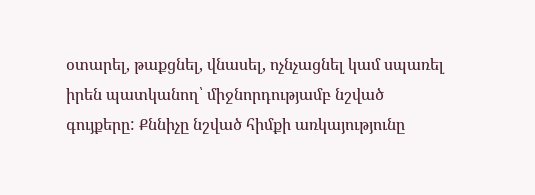օտարել, թաքցնել, վնասել, ոչնչացնել կամ սպառել իրեն պատկանող՝ միջնորդությամբ նշված գույքերը: Քննիչը նշված հիմքի առկայությունը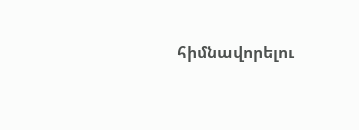հիմնավորելու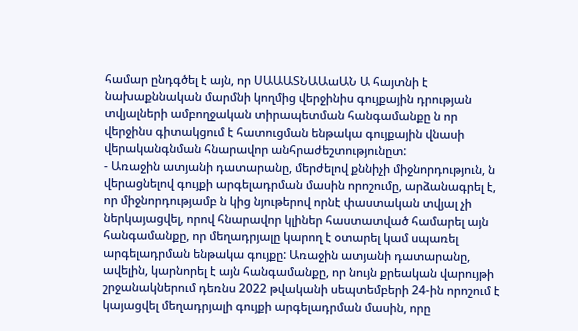համար ընդգծել է այն, որ ՍԱԱԱՏՆԱԱաԱՆ Ա հայտնի է նախաքննական մարմնի կողմից վերջինիս գույքային դրության տվյալների ամբողջական տիրապետման հանգամանքը ն որ վերջինս գիտակցում է հատուցման ենթակա գույքային վնասի վերականգնման հնարավոր անհրաժեշտությունըտ:
- Առաջին ատյանի դատարանը, մերժելով քննիչի միջնորդություն, ն վերացնելով գույքի արգելադրման մասին որոշումը, արձանագրել է, որ միջնորդությամբ ն կից նյութերով որնէ փաստական տվյալ չի ներկայացվել, որով հնարավոր կլիներ հաստատված համարել այն հանգամանքը, որ մեղադրյալը կարող է օտարել կամ սպառել արգելադրման ենթակա գույքը: Առաջին ատյանի դատարանը, ավելին, կարնորել է այն հանգամանքը, որ նույն քրեական վարույթի շրջանակներում դեռնս 2022 թվականի սեպտեմբերի 24-ին որոշում է կայացվել մեղադրյալի գույքի արգելադրման մասին, որը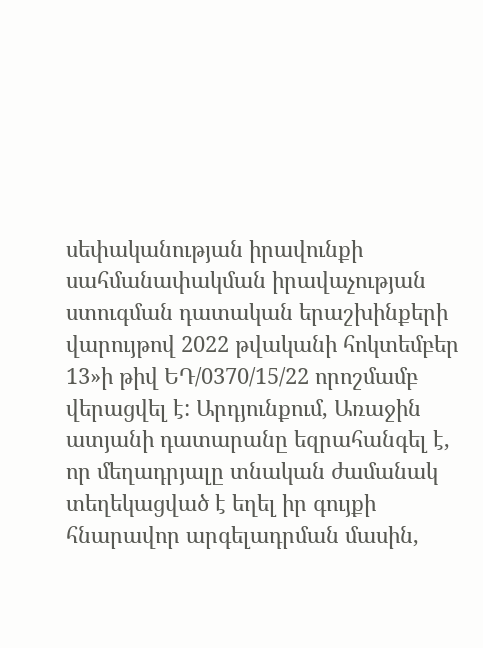սեփականության իրավունքի սահմանափակման իրավաչության ստուգման դատական երաշխինքերի վարույթով 2022 թվականի հոկտեմբեր 13»ի թիվ ԵԴ/0370/15/22 որոշմամբ վերացվել է: Արդյունքում, Առաջին ատյանի դատարանը եզրահանգել է, որ մեղադրյալը տնական ժամանակ տեղեկացված է եղել իր գույքի հնարավոր արգելադրման մասին,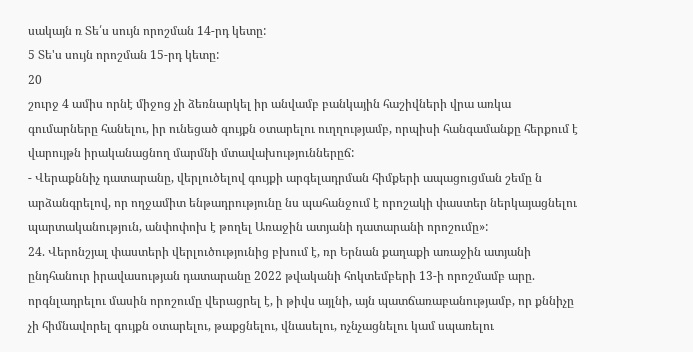սակայն ռ Տե՛ս սույն որոշման 14-րդ կետը:
5 Տե'ս սույն որոշման 15-րդ կետը:
20
շուրջ 4 ամիս որնէ միջոց չի ձեռնարկել իր անվամբ բանկային հաշիվների վրա առկա գումարները հանելու, իր ունեցած գույքն օտարելու ուղղությամբ, որպիսի հանգամանքը հերքում է վարույթն իրականացնող մարմնի մտավախություններըճ:
- Վերաքննիչ դատարանը, վերլուծելով գույքի արգելադրման հիմքերի ապացուցման շեմը ն արձանգրելով, որ ողջամիտ ենթադրությունը նս պահանջում է որոշակի փաստեր ներկայացնելու պարտականություն, անփոփոխ է թողել Առաջին ատյանի դատարանի որոշումը»:
24. Վերոնշյալ փաստերի վերլուծությունից բխում է, ռր Երնան քաղաքի առաջին ատյանի ընդհանուր իրավասության դատարանը 2022 թվականի հոկտեմբերի 13-ի որոշմամբ արը. որգնլադրելու մասին որոշումը վերացրել է, ի թիվս այլնի, այն պատճառաբանությամբ, որ քննիչը չի հիմնավորել գույքն օտարելու, թաքցնելու, վնասելու, ոչնչացնելու կամ սպառելու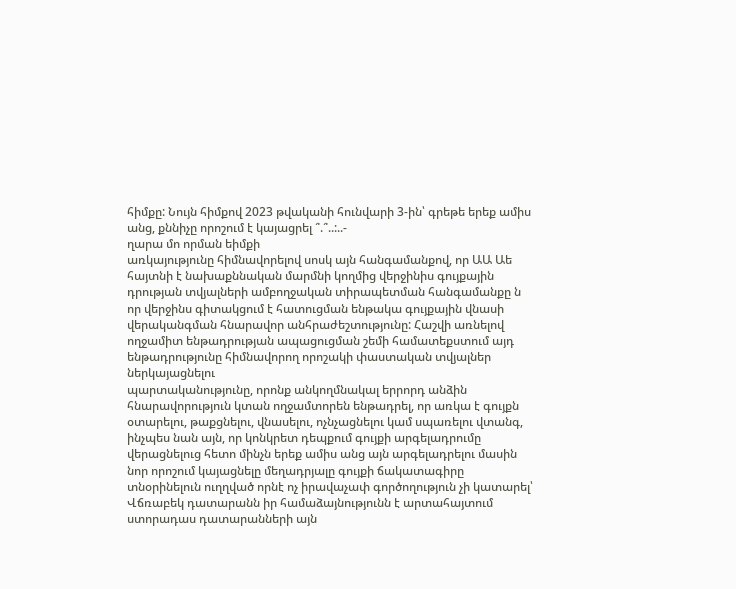հիմքը: Նույն հիմքով 2023 թվականի հունվարի 3-ին՝ գրեթե երեք ամիս անց, քննիչը որոշում է կայացրել ՞.՞..:..-
ղարա մո որման եիմքի
առկայությունը հիմնավորելով սոսկ այն հանգամանքով, որ ԱԱ Աե հայտնի է նախաքննական մարմնի կողմից վերջինիս գույքային դրության տվյալների ամբողջական տիրապետման հանգամանքը ն որ վերջինս գիտակցում է հատուցման ենթակա գույքային վնասի վերականգման հնարավոր անհրաժեշտությունը: Հաշվի առնելով ողջամիտ ենթադրության ապացուցման շեմի համատեքստում այդ ենթադրությունը հիմնավորող որոշակի փաստական տվյալներ ներկայացնելու
պարտականությունը, որոնք անկողմնակալ երրորդ անձին հնարավորություն կտան ողջամտորեն ենթադրել, որ առկա է գույքն օտարելու, թաքցնելու, վնասելու, ոչնչացնելու կամ սպառելու վտանգ, ինչպես նան այն, որ կոնկրետ դեպքում գույքի արգելադրումը վերացնելուց հետո մինչն երեք ամիս անց այն արգելադրելու մասին նոր որոշում կայացնելը մեղադրյալը գույքի ճակատագիրը տնօրինելուն ուղղված որնէ ոչ իրավաչափ գործողություն չի կատարել՝ Վճռաբեկ դատարանն իր համաձայնությունն է արտահայտում ստորադաս դատարանների այն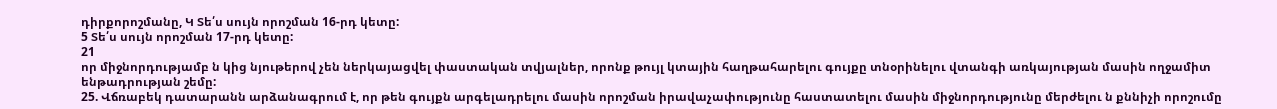դիրքորոշմանը, Կ Տե՛ս սույն որոշման 16-րդ կետը:
5 Տե՛ս սույն որոշման 17-րդ կետը:
21
որ միջնորդությամբ ն կից նյութերով չեն ներկայացվել փաստական տվյալներ, որոնք թույլ կտային հաղթահարելու գույքը տնօրինելու վտանգի առկայության մասին ողջամիտ ենթադրության շեմը:
25. Վճռաբեկ դատարանն արձանագրում է, որ թեն գույքն արգելադրելու մասին որոշման իրավաչափությունը հաստատելու մասին միջնորդությունը մերժելու ն քննիչի որոշումը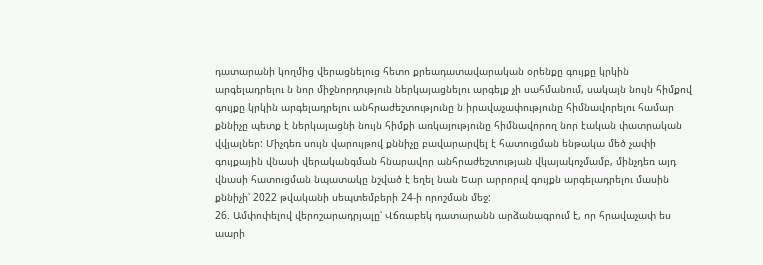դատարանի կողմից վերացնելուց հետո քրեադատավարական օրենքը գույքը կրկին արգելադրելու ն նոր միջնորդություն ներկայացնելու արգելք չի սահմանում, սակայն նույն հիմքով գույքը կրկին արգելադրելու անհրաժեշտությունը ն իրավաչափությունը հիմնավորելու համար քննիչը պետք է ներկայացնի նույն հիմքի առկայությունը հիմնավորող նոր էական փատրական վվյալներ: Միչդեռ սույն վարույթով քննիչը բավարարվել է հատուցման ենթակա մեծ չափի գույքային վնասի վերականգման հնարավոր անհրաժեշտության վկայակոչմամբ, մինչդեռ այդ վնասի հատուցման նպատակը նշված է եղել նան Եար արրորւվ գույքն արգելադրելու մասին քննիչի՝ 2022 թվականի սեպտեմբերի 24-ի որոշման մեջ:
26. Ամփոփելով վերոշարադրյալը՝ Վճռաբեկ դատարանն արձանագրում է, որ հրավաչափ ես աարի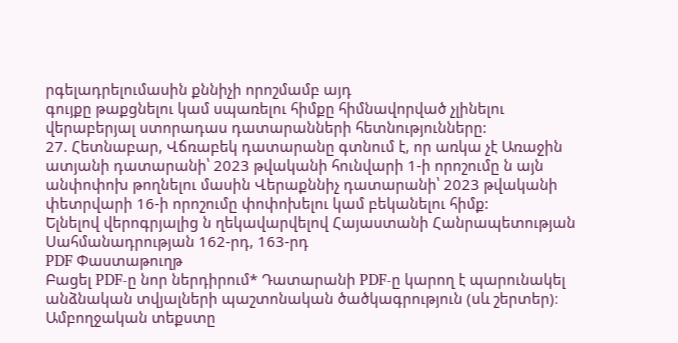րգելադրելումասին քննիչի որոշմամբ այդ
գույքը թաքցնելու կամ սպառելու հիմքը հիմնավորված չլինելու վերաբերյալ ստորադաս դատարանների հետնությունները:
27. Հետնաբար, Վճռաբեկ դատարանը գտնում է, որ առկա չէ Առաջին ատյանի դատարանի՝ 2023 թվականի հունվարի 1-ի որոշումը ն այն անփոփոխ թողնելու մասին Վերաքննիչ դատարանի՝ 2023 թվականի փետրվարի 16-ի որոշումը փոփոխելու կամ բեկանելու հիմք:
Ելնելով վերոգրյալից ն ղեկավարվելով Հայաստանի Հանրապետության Սահմանադրության 162-րդ, 163-րդ
PDF Փաստաթուղթ
Բացել PDF-ը նոր ներդիրում* Դատարանի PDF-ը կարող է պարունակել անձնական տվյալների պաշտոնական ծածկագրություն (սև շերտեր)։ Ամբողջական տեքստը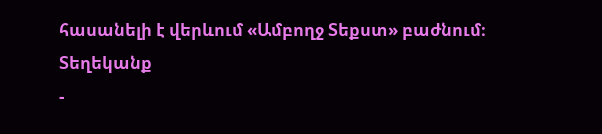հասանելի է վերևում «Ամբողջ Տեքստ» բաժնում։
Տեղեկանք
-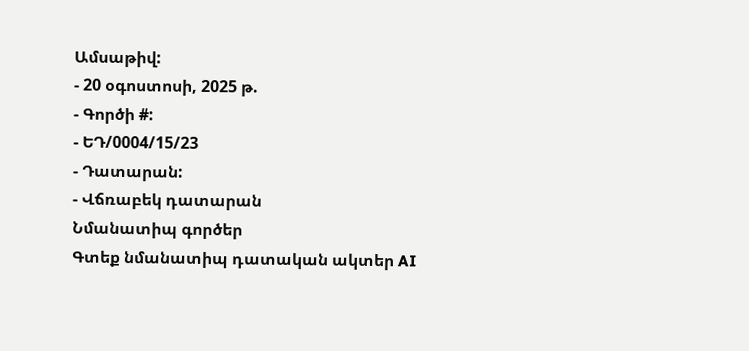Ամսաթիվ:
- 20 օգոստոսի, 2025 թ.
- Գործի #:
- ԵԴ/0004/15/23
- Դատարան:
- Վճռաբեկ դատարան
Նմանատիպ գործեր
Գտեք նմանատիպ դատական ակտեր AI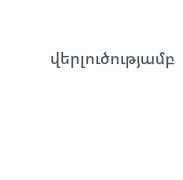վերլուծությամբ